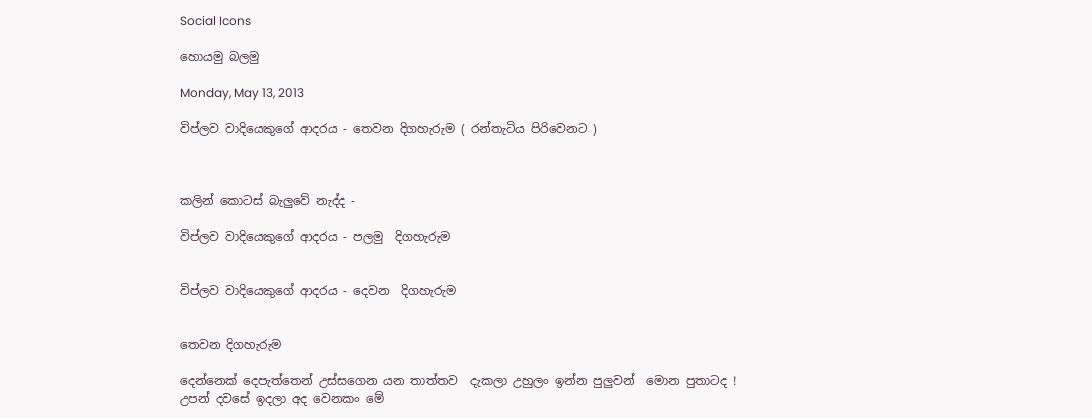Social Icons

හොයමු බලමු

Monday, May 13, 2013

විප්ලව වාදියෙකුගේ ආදරය - තෙවන දිගහැරුම ( රන්තැටිය පිරිවෙනට )



කලින් කොටස් බැලුවේ නැද්ද -

විප්ලව වාදියෙකුගේ ආදරය - පලමු  දිගහැරුම


විප්ලව වාදියෙකුගේ ආදරය - දෙවන  දිගහැරුම


තෙවන දිගහැරුම

දෙන්නෙක් දෙපැත්තෙන් උස්සගෙන යන තාත්තව  දැකලා උහුලං ඉන්න පුලුවන්  මොන පුතාටද ! උපන් දවසේ ඉදලා අද වෙනකං මේ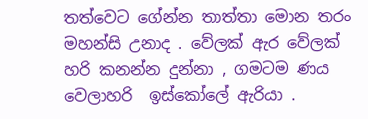තත්වෙට ගේන්න තාත්තා මොන තරං මහන්සි උනාද . වේලක් ඇර වේලක් හරි කනන්න දුන්නා , ගමටම ණය වෙලාහරි  ඉස්කෝලේ ඇරියා .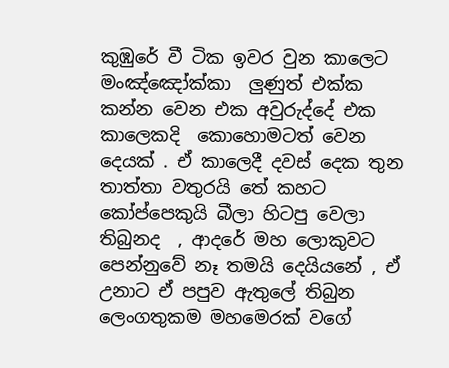කුඹුරේ වී ටික ඉවර වුන කාලෙට මංඤ්ඤෝක්කා  ලුණුත් එක්ක කන්න වෙන එක අවුරුද්දේ එක කාලෙකදි  කොහොමටත් වෙන දෙයක් . ඒ කාලෙදී දවස් දෙක තුන තාත්තා වතුරයි තේ කහට කෝප්පෙකුයි බීලා හිටපු වෙලා තිබුනද  , ආදරේ මහ ලොකුවට පෙන්නුවේ නෑ තමයි දෙයියනේ , ඒ උනාට ඒ පපුව ඇතුලේ තිබුන ලෙංගතුකම මහමෙරක් වගේ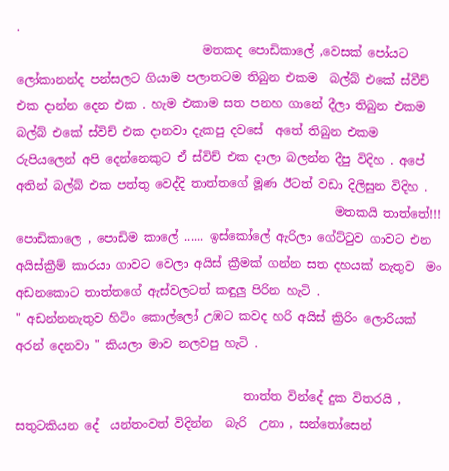.
                               මතකද පොඩිකාලේ ,වෙසක් පෝයට ලෝකානන්ද පන්සලට ගියාම පලාතටම තිබුන එකම  බල්බ් එකේ ස්වීච් එක දාන්න දෙන එක . හැම එකාම සත පනහ ගානේ දීලා තිබුන එකම බල්බ් එකේ ස්විච් එක දානවා දැකපු දවසේ  අතේ තිබුන එකම රුපියලෙන් අපි දෙන්නෙකුට ඒ ස්විච් එක දාලා බලන්න දීපු විදිහ . අපේ අතින් බල්බ් එක පත්තු වෙද්දි තාත්තගේ මූණ ඊටත් වඩා දිලිසුන විදිහ .
                                                     මතකයි ‍තාත්තේ!!! පොඩිකාලෙ , පොඩිම කාලේ ...... ඉස්කෝලේ ඇරිලා ගේට්ටුව ගාවට එන අයිස්ක්‍රීම් කාරයා ගාවට වෙලා අයිස් ක්‍රීමක් ගන්න සත දහයක් නැතුව  මං අඩනකොට තාත්තගේ ඇස්වලටත් කඳුලු පිරින හැටි .
" අඩන්නනැතුව හිටිං කොල්ලෝ උඹට කවද හරි ‍අයිස් ක්‍රිරිං ලොරියක් අරන් දෙනවා " කියලා මාව නලවපු හැටි .

                                      තාත්ත වින්දේ දුක විතරයි , සතුටකියන දේ  යන්තංවත් විදින්න  බැරි  උනා , සන්තෝසෙන්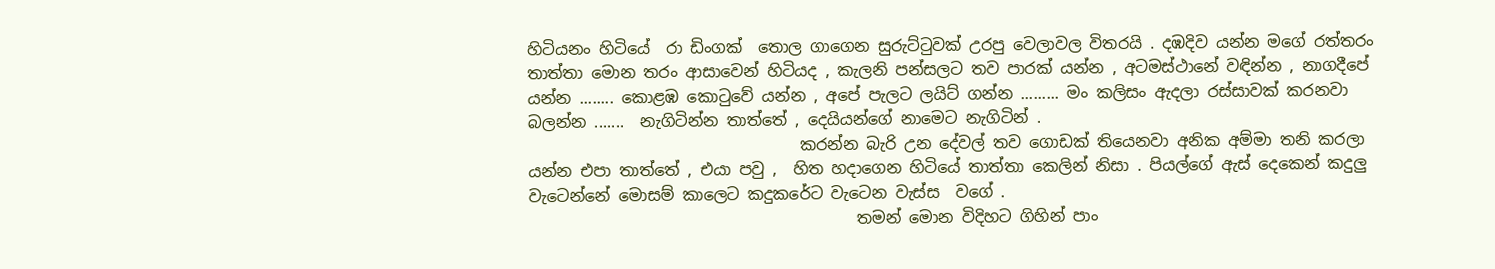හිටියනං හිටියේ  රා ඩිංගක්  තොල ගාගෙන සුරුට්ටුවක් උරපු වෙලාවල විතරයි . දඹදිව යන්න මගේ රත්තරං තාත්තා මොන තරං ආ‍සාවෙන් හිටියද , කැලනි පන්සලට තව පාරක් යන්න , අටමස්ථානේ වඳින්න , නාගදීපේ යන්න ........ කොළඹ කොටුවේ යන්න , අපේ පැලට ලයිට් ගන්න ......... මං කලිසං ඇදලා රස්සාවක් කරනවා බලන්න .......  නැගිටින්න තාත්තේ , දෙයියන්ගේ නාමෙට නැගිටින් .
                                  කරන්න බැරි උන දේවල් තව ගොඩක් තියෙනවා අනික අම්මා තනි කරලා යන්න එපා තාත්තේ , එයා පවු ,  හිත හදාගෙන හිටියේ තාත්තා කෙලින් නිසා . පියල්ගේ ඇස් දෙකෙන් කදුලු වැටෙන්නේ මොසම් කාලෙට කදුකරේට වැටෙන වැස්ස  වගේ .
                                         තමන් මොන විදිහට ගිහින් පාං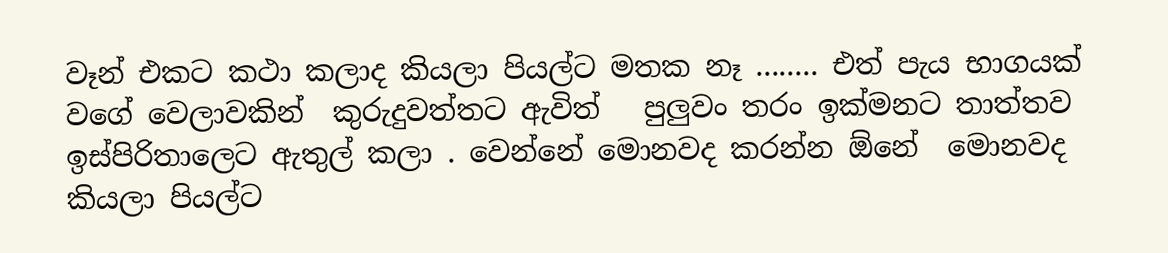වෑන් එකට කථා කලාද කියලා පියල්ට මතක නෑ ........ එත් පැය භාගයක් වගේ වෙලාවකින්  කුරුදුවත්තට ඇවිත්   පුලුවං තරං ඉක්මනට තාත්තව ඉස්පිරිතාලෙට ඇතුල් කලා . වෙන්නේ මොනවද කරන්න ඕනේ  මොනවද කියලා පියල්ට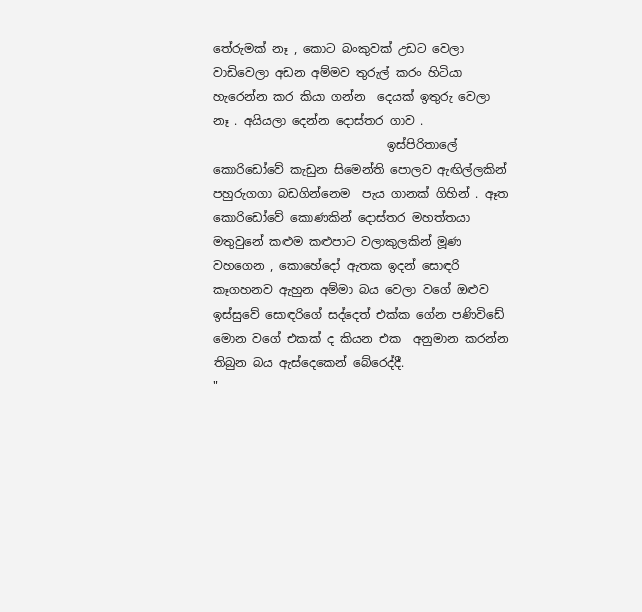තේරුමක් නෑ , කොට බංකුවක් උඩට වෙලා වාඩිවෙලා අඩන අම්මව තුරුල් කරං හිටියා හැරෙන්න කර කියා ගන්න  දෙයක් ඉතුරු වෙලා නෑ . අයියලා දෙන්න දොස්තර ගාව .
                             ඉස්පිරිතාලේ කොරිඩෝවේ කැඩුන සිමෙන්ති පොලව ඇඟිල්ලකින් පහුරුගගා බඩගින්නෙම  පැය ගානක් ගිහින් . ඈත කොරිඩෝවේ කොණකින් දොස්තර මහත්තයා මතුවුනේ ‍කළුම කළුපාට වලාකුලකින් මූණ වහ‍ගෙන , කොහේදෝ ඇතක ඉදන් සොඳරි කෑගහනව ඇහුන අම්මා බය වෙලා වගේ ඔළුව ඉස්සුවේ සොඳරිගේ සද්දෙත් එක්ක ගේන පණිවිඩේ මොන වගේ එකක් ද කියන එක  අනුමාන කරන්න තිබුන බය ඇස්දෙකෙන් බේරෙද්දී.
"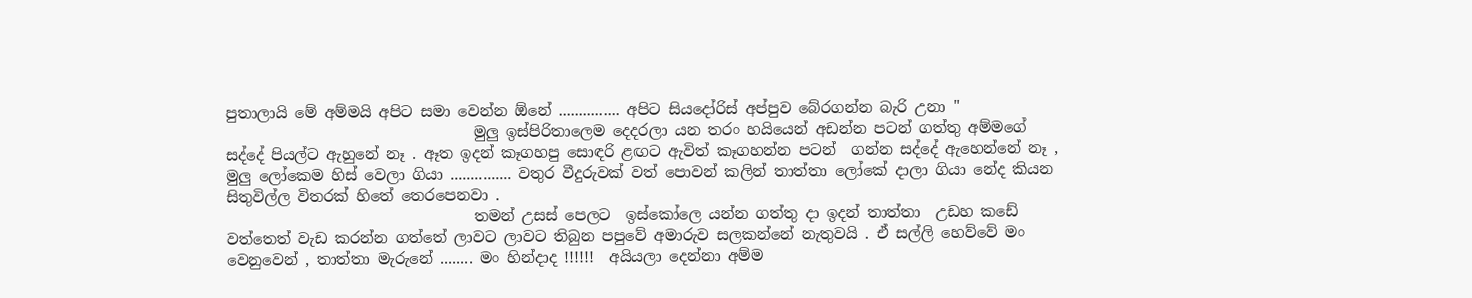පුතාලායි මේ අම්මයි අපිට සමා වෙන්න ඕනේ ............... අපිට සියදෝරිස් අප්පුව බේරගන්න බැරි උනා "
                                 මුලු ඉස්පිරිතාලෙම දෙදරලා යන තරං හයියෙන් අඩන්න පටන් ගත්තු අම්මගේ සද්දේ පියල්ට ඇහුනේ නෑ . ඈත ඉදන් කෑගහපු සොඳරි ළඟට ඇවිත් කෑගහන්න පටන්  ගන්න සද්දේ ඇහෙන්නේ නෑ , මුලු ලෝකෙම හිස් වෙලා ගියා ............... වතුර වීදුරුවක් වත් පොවන් කලින් තාත්තා ලෝකේ දාලා ගියා නේද කියන සිතුවිල්ල විතරක් හිතේ තෙරපෙනවා .
                                 තමන් උසස් පෙලට  ඉස්කෝලෙ යන්න ගත්තු දා ඉදන් තාත්තා  උඩහ කඩේ වත්තෙත් වැඩ කරන්න ගත්තේ ලාවට ලාවට තිබුන පපුවේ අමාරුව සලකන්නේ නැතුවයි . ඒ සල්ලි හෙව්වේ මං වෙනුවෙන් , තාත්තා මැරුනේ ........ මං හින්දාද !!!!!!  අයියලා දෙන්නා අම්ම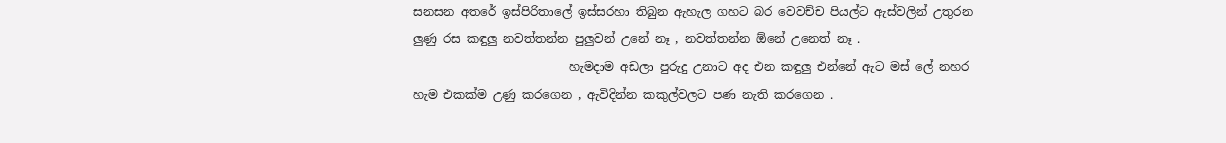සනසන අතරේ ඉස්පිරිතාලේ ඉස්සරහා තිබුන ඇහැල ගහට බර වෙවච්ච පියල්ට ඇස්වලින් උතුරන ලුණු රස කඳුලු නවත්තන්න පුලුවන් උනේ නෑ , නවත්තන්න ඕනේ උනෙත් නෑ .
                          හැමදාම අඩලා පුරුදු උනාට අද එන කඳුලු එන්නේ ඇට මස් ලේ නහර හැම එකක්ම උණු කරගෙන , ඇවිදින්න කකුල්වලට පණ නැති කරගෙන .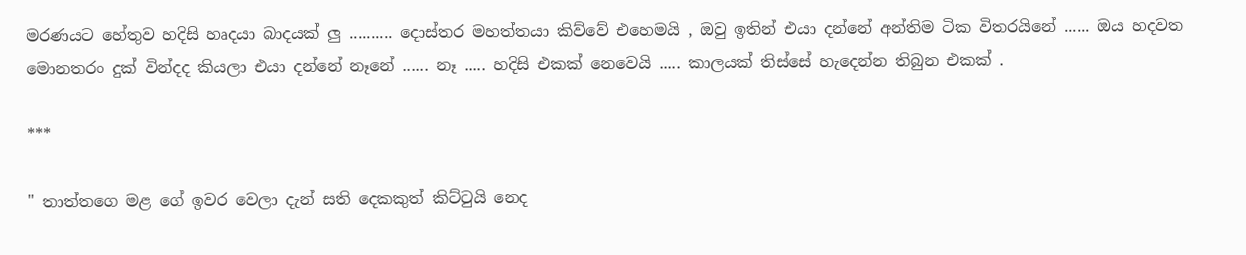මරණයට හේතුව හදිසි හෘදයා බාදයක් ලු .......... දොස්තර මහත්තයා කිව්වේ එහෙමයි , ඔවු ඉතින් එයා දන්නේ අන්තිම ටික විතරයිනේ ...... ඔය හදවත මොනතරං දුක් වින්දද කියලා එයා දන්නේ නෑනේ ...... නෑ ..... හදිසි එකක් නෙවෙයි ..... කාලයක් තිස්සේ හැදෙන්න තිබුන එකක් .

***

" තාත්ත‍ගෙ මළ ගේ ඉවර වෙලා දැන් සති දෙකකුත් කිට්ටුයි නෙද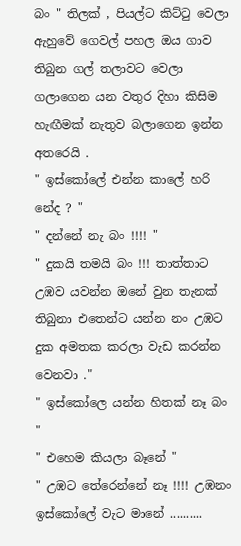බං " තිලක් , පියල්ට කිට්ටු වෙලා ඇහුවේ ගෙවල් පහල ඔය ගාව තිබුන ගල් තලාවට වෙලා ගලාගෙන යන වතුර දිහා කිසිම හැඟීමක් නැතුව බලාගෙන ඉන්න අතරෙයි .
" ඉස්කෝලේ එන්න කාලේ හරි නේද ? "
" දන්නේ නැ බං !!!! "
" දුකයි තමයි බං !!! තාත්තාට උඹව යවන්න ඔනේ ‍වුන තැනක් තිබුනා එතෙ‍න්ට යන්න නං උඹට දුක අමතක කරලා වැඩ කරන්න වෙනවා ."
" ඉස්කෝලෙ යන්න හිතක් නෑ බං "
" එහෙම කියලා බෑනේ "
" උඹට තේරෙන්නේ නෑ !!!! උඹනං ඉස්කෝලේ වැට මානේ ..........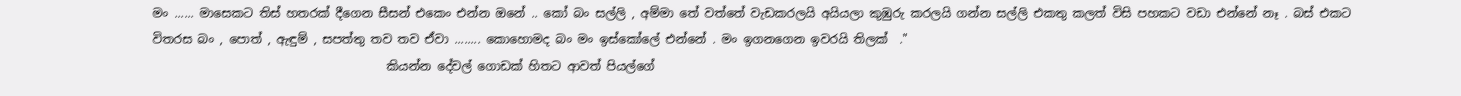මං ...... මාසෙකට තිස් හතරක් දීගෙන සීසන් එකෙං එන්න ඔනේ .. කෝ බං සල්ලි , අම්මා තේ වත්තේ වැඩකරලයි අයියලා කුඹුරු කරලයි ගන්න සල්ලි එකතු කලත් විසි පහකට වඩා එන්නේ නෑ . බස් එකට විතරස බං , පොත් , ඇඳුම් , සපත්තු තව තව ඒවා ........ කොහොමද බං මං ඉස්කෝලේ එන්නේ . මං ඉගනගෙන ඉවරයි තිලක්  ."
                                       කියන්න දේවල් ගොඩක් හිතට ආවත් පියල්ගේ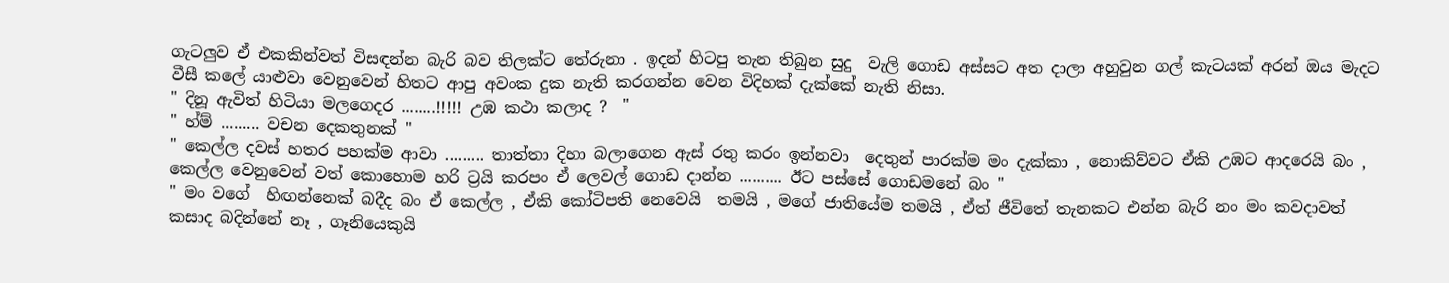ගැටලුව ඒ එකකින්වත් විසඳන්න බැරි බව තිලක්ට තේරුනා . ඉදන් හිටපු තැන තිබුන සුදු  වැලි ගොඩ අස්සට අත දාලා අහුවුන ගල් කැටයක් අරන් ඔය මැදට වීසී කලේ යාළුවා වෙනුවෙන් හිතට ආපු අවංක දුක නැති කරගන්න වෙන විදිහක් දැක්කේ නැති නිසා.
" දිනූ ඇවිත් හිටියා මලගෙදර ........!!!!! උඹ කථා කලාද ?  "
" හ්ම් ......... වචන දෙකතුනක් "
" කෙල්ල දවස් හතර පහක්ම ආවා ......... තාත්තා දිහා බලාගෙන ඇස් රතු කරං ඉන්නවා  දෙතුන් පාරක්ම මං දැක්කා , නොකිව්වට ඒකි උඹට ආදරෙයි බං , කෙල්ල වෙනුවෙන් වත් කොහොම හරි ට්‍රයි කරපං ඒ ලෙවල් ගොඩ දාන්න .......... ඊට පස්සේ ගොඩමනේ බං "
" මං වගේ  හිඟන්නෙක් බදීද බං ඒ කෙල්ල , ඒකි කෝටිපති නෙවෙයි  තමයි , මගේ ජාතියේම තමයි , ඒත් ජීවිතේ තැනකට එන්න බැරි නං මං කවදාවත් කසාද බදින්නේ නෑ , ගෑනියෙකුයි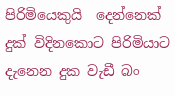පිරිමියෙකුයි  දෙන්නෙක් දුක් විදිනකොට පිරිමියාට දැනෙන දුක වැඩී බං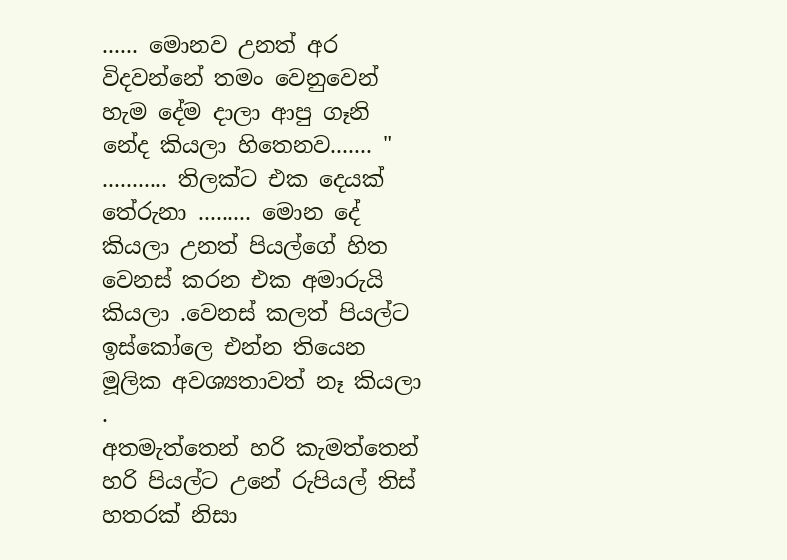...... මොනව උනත් අර විදවන්නේ තමං වෙනුවෙන් හැම දේම දාලා ආපු ගෑනි නේද කියලා හිතෙනව....... "
........... තිලක්ට එක දෙයක් තේරුනා ......... මොන දේ කියලා උනත් පියල්ගේ හිත වෙනස් කරන එක අමාරුයි කියලා .වෙනස් කලත් පියල්ට ඉස්කෝලෙ එන්න තියෙන මූලික අවශ්‍යතාවත් නෑ කියලා .
අතමැත්තෙන් හරි කැමත්තෙන් හරි පියල්ට උනේ රුපියල් තිස් හතරක් නිසා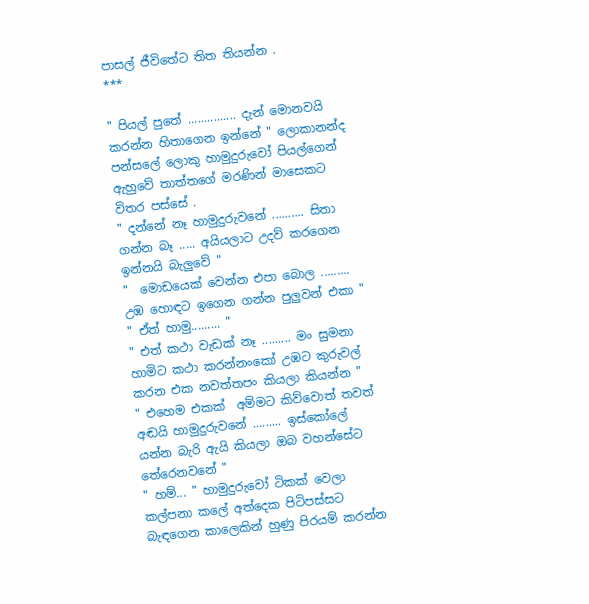පාසල් ජීවිතේට තිත තියන්න .
***

" පියල් පුතේ ............... දැන් මොනවයි කරන්න හිතාගෙන ඉන්නේ " ලොකානන්ද පන්සලේ ලොකු හාමුදුරුවෝ පියල්ගෙන් ඇහුවේ තාත්තගේ මරණින් මාසෙකට විතර පස්සේ .
" දන්නේ නෑ හාමුදුරුවනේ .......... සිතා ගන්න බෑ ..... අයියලාට උදව් කරගෙන ඉන්නයි බැලුවේ "
"  මොඩයෙක් වෙන්න එපා බොල ......... උඹ හොඳට ඉගෙන ගන්න පුලුවන් එකා "
" ඒත් හාමු......... "
" එත් කථා වැඩක් නෑ ......... මං සුමනා හාමිට කථා කරන්නංකෝ උඹට කුරුවල් කරන එක නවත්තපං කියලා කියන්න "
" එහෙම එකක්  අම්මට කිව්වොත් තවත් අඬයි හාමුදුරුවනේ ......... ඉස්කෝලේ යන්න බැරි ඇයි කියලා ඔබ වහන්සේට තේරෙනවනේ "
" හම්... " හාමුදුරුවෝ ටිකක් වෙලා කල්පනා කලේ අත්දෙක පිටිපස්සට බැඳගෙන කාලෙකින් හුණු පිරයම් කරන්න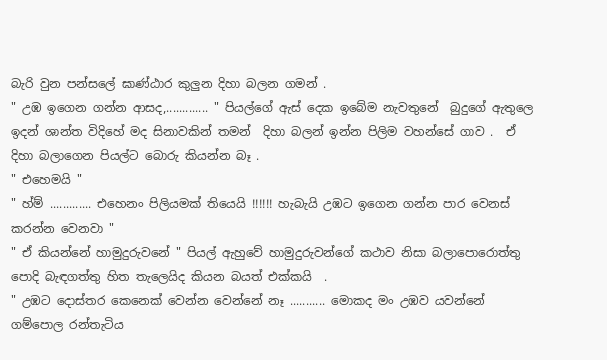බැරි වුන පන්සලේ ඝාණ්ඨාර කුලුන දිහා බලන ගමන් .
" උඹ ඉගෙන ගන්න ආසද,............. " පියල්ගේ ඇස් දෙක ඉබේම නැවතුනේ  බුදුගේ ඇතුලෙ ඉදන් ශාන්ත විදිහේ මද සිනාවකින් තමන්  දිහා බලන් ඉන්න පිලිම වහන්සේ ගාව .  ඒ දිහා බලාගෙන පියල්ට බොරු කියන්න බෑ .
" එහෙමයි "
" හ්ම් ............. එහෙනං පිලියමක් තියෙයි !!!!!! හැබැයි උඹට ඉගෙන ගන්න පාර වෙනස් කරන්න වෙනවා "
" ඒ කියන්නේ හාමුදුරුවනේ " පියල් ඇහුවේ හාමුදුරුවන්ගේ කථාව නිසා බලාපොරොත්තු පොදි බැඳගත්තු හිත තැලෙයිද කියන බයත් එක්කයි  .
" උඹට දොස්තර කෙනෙක් වෙන්න වෙන්නේ නෑ ........... මොකද මං උඹව යවන්නේ ගම්පොල රන්තැටිය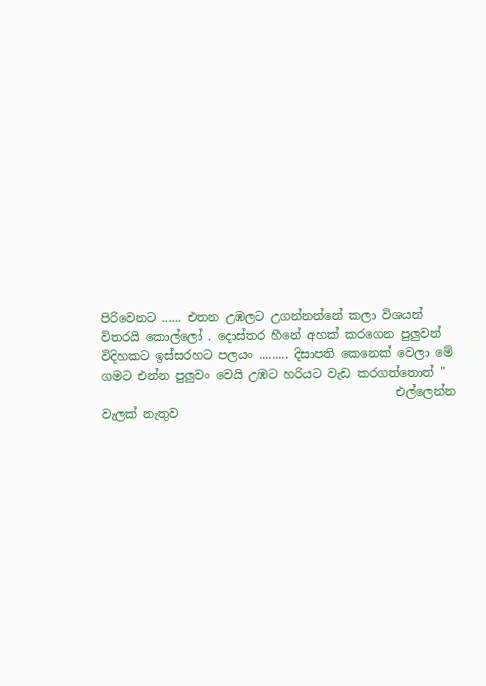පිරිවෙනට ...... එතන උඹලට උගන්නන්නේ කලා විශයන් විතරයි කොල්ලෝ . දොස්තර හීනේ අහක් කරගෙන පුලුවන් විදිහකට ඉස්සරහට පලයං ......... දිසාපති කෙනෙක් වෙලා මේ ගමට එන්න පුලුවං වෙයි උඹට හරියට වැඩ කරගත්තොත් "
                                                 එල්ලෙන්න වැලක් නැතුව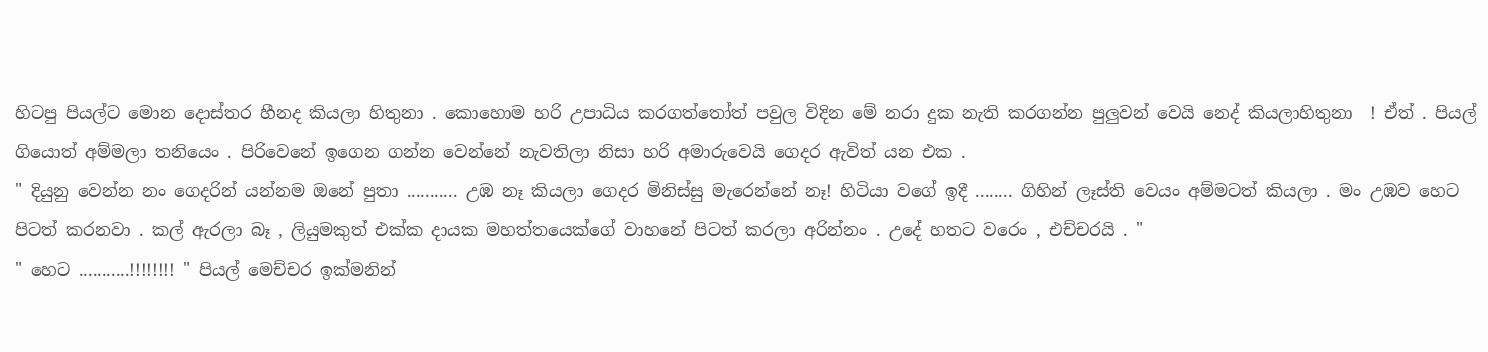හිටපු පියල්ට මොන දොස්තර හීනද කියලා හිතුනා . කොහොම හරි උපාධිය කරගත්තෝත් පවුල විදින මේ නරා දුක නැති කරගන්න පුලුවන් වෙයි නෙද් කියලාහිතුනා  ! ඒත් . පියල් ගියොත් අම්මලා තනියෙං . පිරිවෙනේ ඉගෙන ගන්න වෙන්නේ නැවතිලා නිසා හරි අමාරුවෙයි ගෙදර ඇවිත් යන එක .
" දියුනු වෙන්න නං ගෙදරින් යන්නම ඔනේ පුතා ........... උඹ නෑ කියලා ගෙදර මිනිස්සු මැරෙන්නේ නෑ! හිටියා වගේ ඉදී ........ ගිහින් ලෑස්ති වෙයං අම්මටත් කියලා . මං උඹව හෙට පිටත් කරනවා . කල් ඇරලා බෑ , ලියුමකුත් එක්ක දායක මහත්තයෙක්ගේ වාහනේ පිටත් කරලා අරින්නං . උදේ හතට වරෙං , එච්චරයි . "
" හෙට ...........!!!!!!!! " පියල් මෙච්චර ඉක්මනින්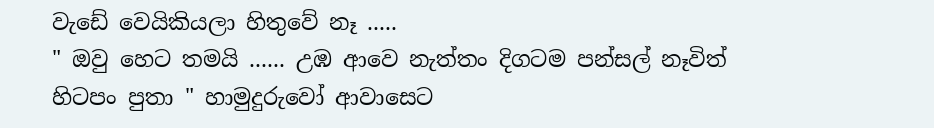වැඩේ වෙයිකියලා හිතුවේ නෑ .....
" ඔවු හෙට තමයි ...... උඹ ආවෙ නැත්තං දිගටම පන්සල් නෑවිත් හිටපං පුතා " හාමුදුරුවෝ ආවාසෙට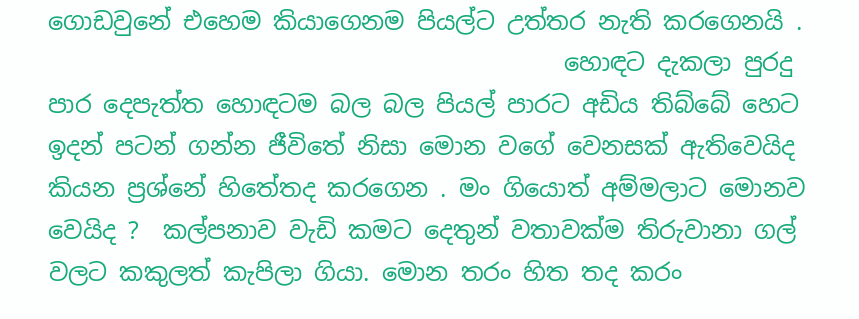ගොඩවුනේ එහෙම කියාගෙනම පියල්ට උත්තර නැති කරගෙනයි .
                                           හොඳට දැකලා පුරදු පාර දෙපැත්ත හොඳටම බල බල පියල් පාරට අඩිය තිබ්බේ හෙට ඉදන් පටන් ගන්න ජීවිතේ නිසා මොන වගේ වෙනසක් ඇතිවෙයිද කියන ප්‍රශ්නේ හිතේතද කරගෙන . මං ගියොත් අම්මලාට මොනව වෙයිද ?  කල්පනාව වැඩි කමට දෙතුන් වතාවක්ම තිරුවානා ගල් වලට කකුලත් කැපිලා ගියා. මොන තරං හිත තද කරං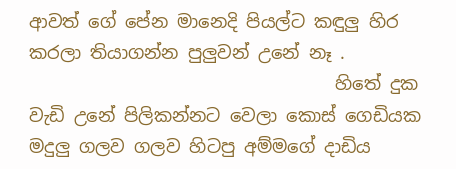ආවත් ගේ පේන මානෙදි පියල්ට කඳුලු හිර කරලා තියාගන්න පුලුවන් උනේ නෑ .
                                  හිතේ දුක වැඩි උනේ පිලිකන්නට වෙලා කොස් ගෙඩියක මදුලු ගලව ගලව හිටපු අම්මගේ දාඩිය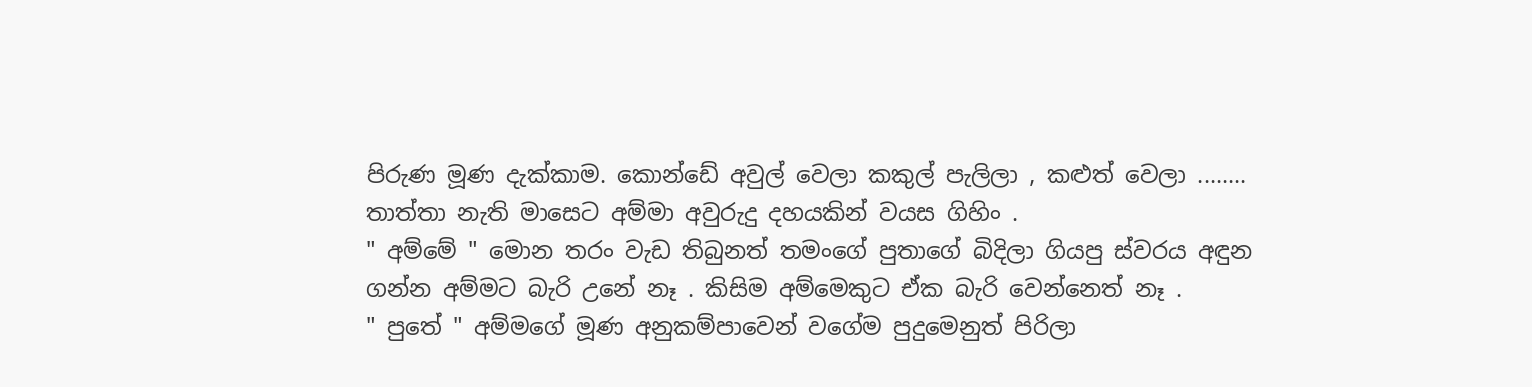පිරුණ මූණ දැක්කාම. කොන්ඩේ අවුල් වෙලා කකුල් පැලිලා , කළු‍ත් වෙලා ........ තාත්තා නැති මාසෙට අම්මා අවුරුදු දහයකින් වයස ගිහිං .
" අම්මේ " මොන තරං වැඩ තිබුනත් තමංගේ පුතාගේ බිදිලා ගියපු ස්වරය අඳුන ගන්න අම්මට බැරි උනේ නෑ . කිසිම අම්මෙකුට ඒක බැරි වෙන්නෙත් නෑ .
" පුතේ " අම්මගේ මූණ අනුකම්පාවෙන් වගේම පුදුමෙනුත් පිරිලා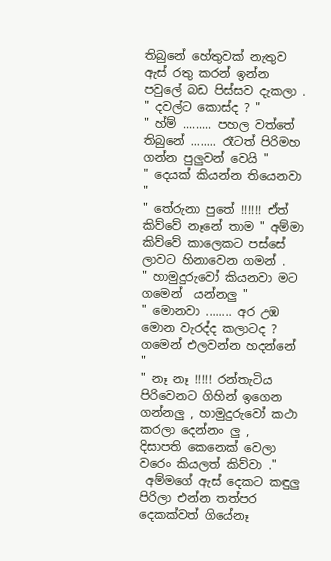තිබුනේ හේතුවක් නැතුව ඇස් රතු කරන් ඉන්න පවුලේ බඩ පිස්සව දැකලා .
" දවල්ට කොස්ද ? "
" හ්ම් ......... පහල වත්තේ තිබුනේ ........ රෑටත් පිරිමහ ගන්න පුලුවන් වෙයි "
" දෙයක් කියන්න තියෙනවා "
" තේරුනා ‍පුතේ !!!!!! ඒත් කිව්වේ නෑනේ තාම " අම්මා කිව්වේ ‍කාලෙකට පස්සේ ලාවට හිනාවෙන ගමන් .
" හාමුදුරුවෝ කියනවා මට ගමෙන්  යන්නලු "
" මොනවා ........ අර උඹ මොන වැරද්ද කලාටද ? ගමෙන් එලවන්න හදන්නේ "
" නෑ නෑ !!!!! රන්තැටිය පිරිවෙනට ගිහින් ඉගෙන ගන්නලු , හාමුදුරුවෝ කථා කරලා දෙන්නං ලු ,  දිසාපති කෙනෙක් වෙලා වරෙං කියලත් කිව්වා ."
 අම්මගේ ඇස් දෙකට කඳුලු පිරිලා එන්න තත්පර දෙකක්වත් ගියේනෑ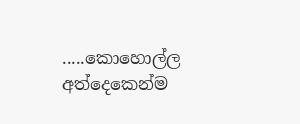.....කොහොල්ල අත්දෙකෙන්ම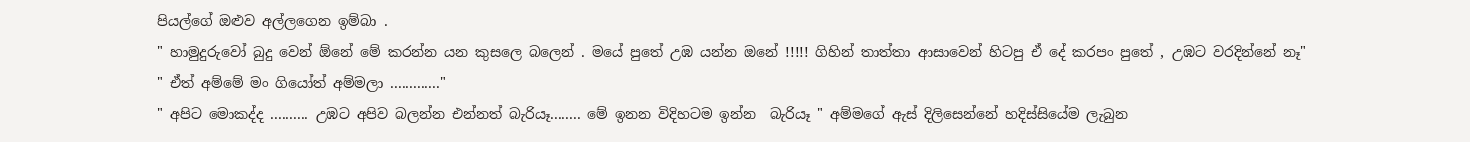පියල්ගේ ඔළුව අල්ලගෙන ඉම්බා .
" හාමුදුරුවෝ බුදු වෙන් ඕනේ මේ කරන්න යන කුසලෙ බලෙන් . මයේ පුතේ උඹ යන්න ඔනේ !!!!! ගිහින් තාත්තා ආසාවෙන් හිටපු ඒ දේ කරපං පුතේ , උඹට වරදින්නේ නෑ"
" ඒත් අම්මේ මං ගියෝත් අම්මලා ............."
" අපිට මොකද්ද .......... උඹට අපිව බලන්න එන්නත් බැරියෑ........ මේ ඉනන විදිහටම ඉන්න  බැරියෑ " අම්මගේ ඇස් දිලිසෙන්නේ හදිස්සියේම ලැබුන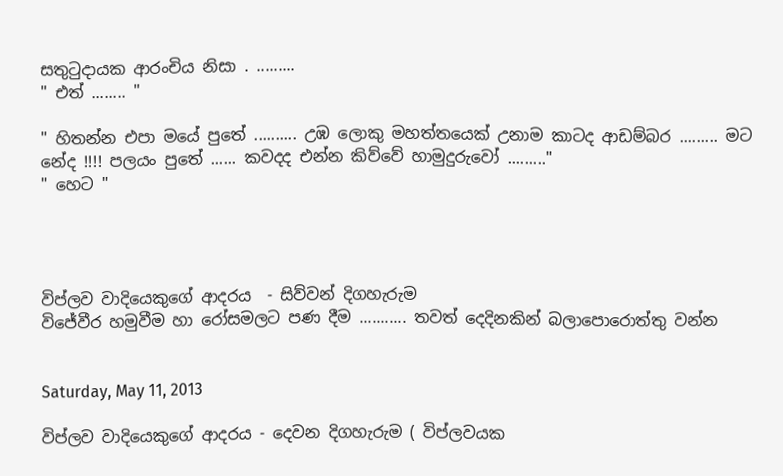සතුටුදායක ආරංචිය නිසා . .........
" එත් ........ "

" හිතන්න එපා මයේ පුතේ .......... උඹ ලොකු මහත්තයෙක් උනාම කාටද ආඩම්බර ......... මට නේද !!!! පලයං පුතේ ...... කවදද එන්න කිව්වේ හාමුදුරුවෝ ........."
" හෙට "




විප්ලව වාදියෙකුගේ ආදරය  - සිව්වන් දිගහැරුම
වි‍ජේවීර හමුවීම හා රෝසමලට පණ දීම ........... තවත් දෙදිනකින් බලාපොරොත්තු වන්න


Saturday, May 11, 2013

විප්ලව වාදියෙකුගේ ආදරය - දෙවන දිගහැරුම ( විප්ලවයක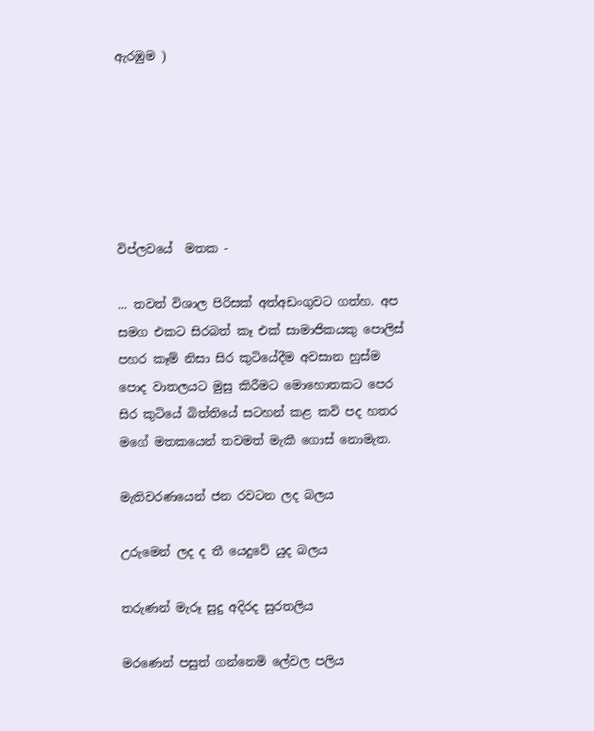ඇරඹුම )






විප්ලවයේ  මතක -

... තවත් විශාල පිරිසක්‌ අත්අඩංගුවට ගත්හ. අප සමග එකට සිරබත් කෑ එක්‌ සාමාජිකයකු පොලිස්‌ පහර කෑම් නිසා සිර කුටියේදීම අවසාන හුස්‌ම පොද වාතලයට මුසු කිරීමට මොහොතකට පෙර සිර කුටියේ බිත්තියේ සටහන් කළ කවි පද හතර මගේ මතකයෙන් තවමත් මැකී ගොස්‌ නොමැත.

මැතිවරණයෙන් ජන රවටන ලද බලය

උරුමෙන් ලද ද තී යෙදුවේ යුද බලය

තරුණන් මැරූ සුදු අදිරද සුරතලිය

මරණෙන් පසුත් ගන්නෙමි ලේවල පලිය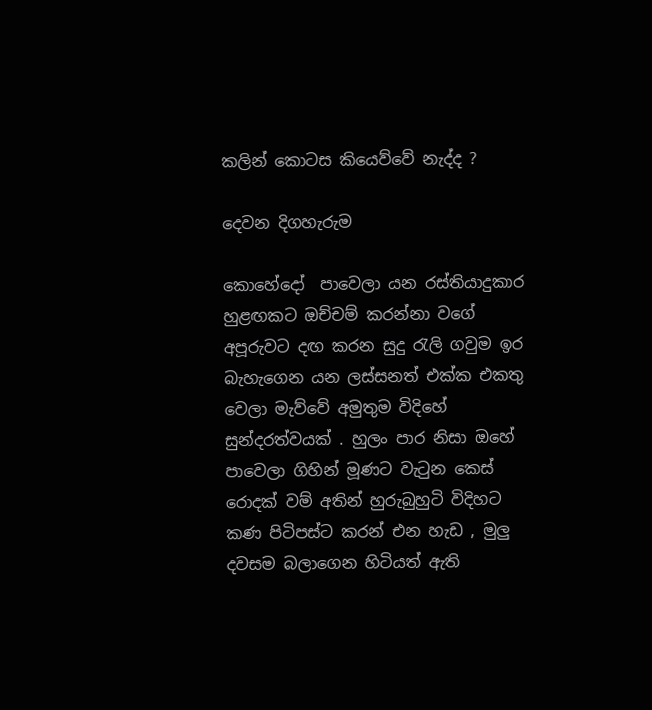කලින් කොටස කියෙව්වේ නැද්ද ?

දෙවන දිගහැරුම

කොහේදෝ  පාවෙලා යන රස්තියාදුකාර හුළඟකට ඔච්චම් කරන්නා වගේ අපූරුවට දඟ කරන සුදු රැලි ගවුම ඉර බැහැගෙන යන ලස්සනත් එක්ක එකතු වෙලා මැව්වේ අමුතුම විදිහේ සුන්දරත්වයක් . හුලං පාර නිසා ඔහේ පාවෙලා ගිහින් මූණට වැටුන කෙස් රොදක් වම් අතින් හුරුබුහුටි විදිහට කණ පිටිපස්ට කරන් එන හැඩ , මුලු දවසම බලාගෙන හිටියත් ඇ‍ති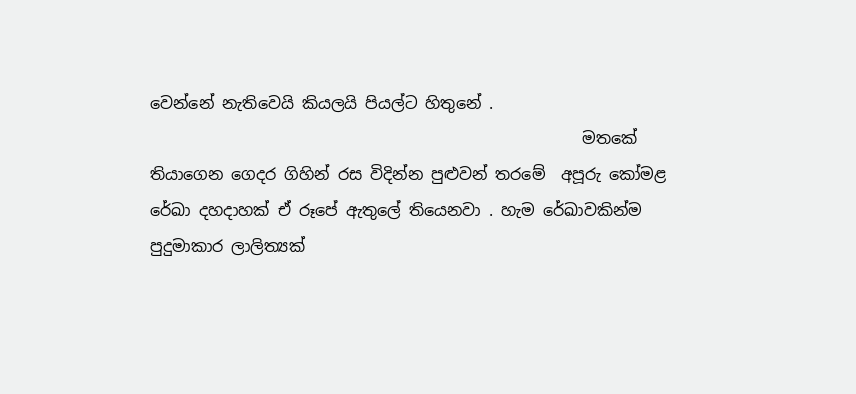වෙන්නේ නැතිවෙයි කියලයි පියල්ට හිතුනේ .
                                                      මතකේ තියාගෙන ගෙදර ගිහින් රස විදින්න පුළුවන් තරමේ  අපූරු කෝමළ රේඛා දහදාහක් ඒ රූපේ ඇතුලේ තියෙනවා . හැම රේඛාවකින්ම පුදුමාකාර ලාලිත්‍යක්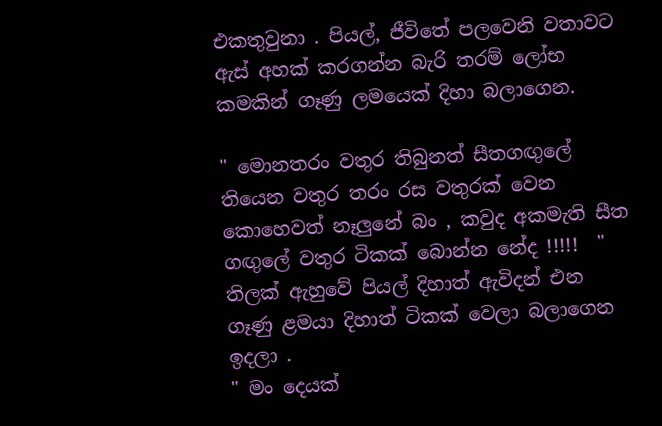එකතුවුනා . පියල්, ජීවිතේ පලවෙනි වතාවට ඇස් අහක් කරගන්න බැරි තරම් ලෝභ කමකින් ගෑණු ලමයෙක් දිහා බලාගෙන.

" මොනතරං වතුර තිබුනත් සීතගඟුලේ තියෙන වතුර තරං රස වතුරක් වෙන කොහෙවත් නෑලුනේ බං , කවුද අකමැති සීත ගඟුලේ වතුර ටිකක් බොන්න නේද !!!!!  "
තිලක් ඇහුවේ පියල් දිහාත් ඇවිදන් එන ගෑණු ළමයා දිහාත් ටිකක් වෙලා බලාගෙන ඉදලා .
" මං දෙයක්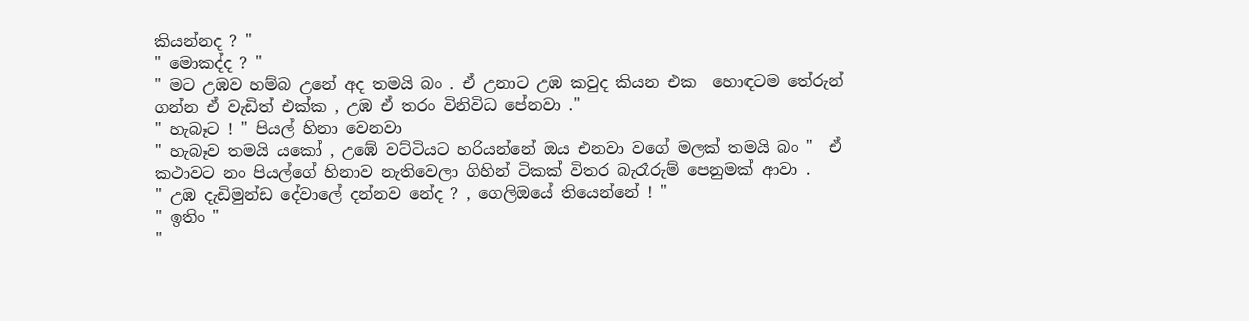කියන්නද ? "
" මොකද්ද ? "
" මට උඹව හම්බ උනේ අද තමයි බං . ඒ උනාට උඹ කවුද කියන එක  හොඳටම තේරුන් ගන්න ඒ වැඩිත් එක්ක , උඹ ඒ තරං විනිවිධ පේනවා ."
" හැබෑට ! " පියල් හිනා වෙනවා
" හැබෑව තමයි යකෝ , උඹේ වට්ටියට හරියන්නේ ඔය එනවා වගේ මලක් තමයි බං "  ඒ කථාවට නං පියල්ගේ හිනාව නැතිවෙලා ගිහින් ටිකක් විතර බැරෑරුම් පෙනුමක් ආවා .
" උඹ දැඩිමුන්ඩ දේවාලේ දන්නව නේද ? , ගෙලිඔයේ තියෙන්නේ ! "
" ඉතිං "
"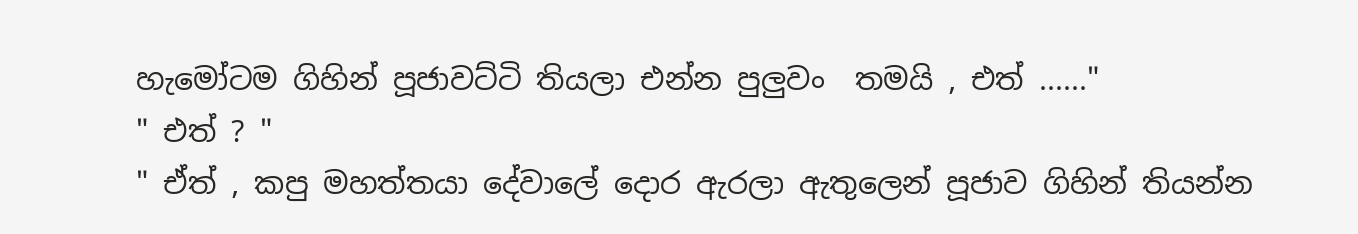හැමෝටම ගිහින් පූජාවට්ටි තියලා එන්න පුලුවං  තමයි , එත් ......"
" එත් ? "
" ඒත් , කපු මහත්තයා දේවාලේ දොර ඇරලා ඇතුලෙන් පූජාව ගිහින් තියන්න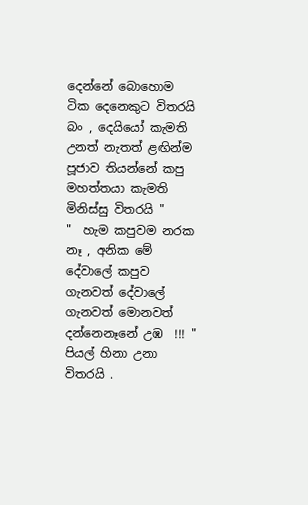දෙන්නේ ‍බොහොම ටික දෙනෙකුට විතරයි බං , දෙයියෝ කැමති උනත් නැතත් ළඟින්ම පූජාව තියන්නේ කපු මහත්තයා කැමති මිනිස්සු විතරයි "
"  හැම කපුවම නරක නෑ , අනික මේ දේවාලේ කපුව ගැනවත් දේවාලේ ගැනවත් මොනවත් දන්නෙනෑනේ උඹ  !!! " පියල් හිනා උනා විතරයි .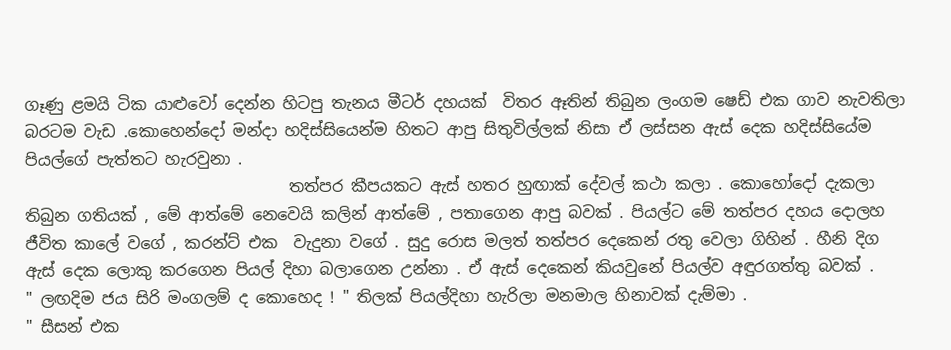ගෑණු ළමයි ටික යාළුවෝ දෙන්න හිටපු තැනය මීටර් දහයක්  විතර ඈතින් තිබුන ලංගම ෂෙඩ් එක ගාව නැවතිලා බරටම වැඩ .කොහෙන්දෝ මන්දා හදිස්සියෙන්ම හිතට ආපු සිතුවිල්ලක් නිසා ඒ ලස්සන ඇස් දෙක හදිස්සියේම පියල්ගේ පැත්තට හැරවුනා .
                                 තත්පර කීපයකට ඇස් හතර හුඟාක් දේවල් කථා කලා . කොහෝදෝ දැකලා තිබුන ගතියක් , මේ ආත්මේ නෙවෙයි කලින් ආත්මේ , පතාගෙන ආපු බවක් . පියල්ට මේ තත්පර දහය දොලහ ජීවිත කාලේ වගේ , කරන්ට් එක  වැදුනා වගේ . සුදු රොස මලත් තත්පර දෙකෙන් රතු වෙලා ගිහින් . හීනි දිග ඇස් දෙක ලොකු කරගෙන පියල් දිහා බලාගෙන උන්නා . ඒ ඇස් දෙකෙන් කියවුනේ පියල්ව අඳුරගත්තු බවක් .
" ලඟදිම ජය සිරි මංගලම් ද කොහෙද ! " තිලක් පියල්දිහා හැරිලා මනමාල හිනාවක් දැම්මා .
" සීසන් එක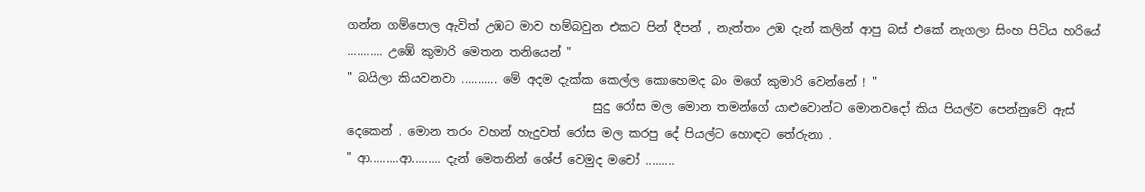ගන්න ගම්පොල ඇවිත් උඹට මාව හම්බවුන එකට පින් දීපන් , නැත්තං උඹ දැන් කලින් ආපු බස් එකේ නැගලා සිංහ පිටිය හරියේ ........... උඹේ කුමාරි මෙතන තනියෙන් "
" බයිලා කියවනවා ........... මේ අදම දැක්ක කෙල්ල කොහෙමද බං මගේ කුමාරි වෙන්නේ ! "
                                         සුදු රෝස මල මොන තමන්ගේ යාළුවොන්ට මොනවදෝ කිය පියල්ව පෙන්නුවේ ඇස් දෙකෙන් . මොන තරං වහන් හැදුවත් රෝස මල කරපු දේ පියල්ට හොඳට තේරුනා .
" ආ.........ආ......... දැන් මෙතනින් ශේප් වෙමුද මචෝ .........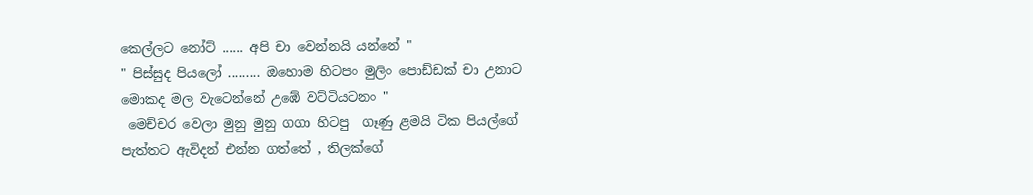කෙල්ලට නෝට් ...... අපි චා වෙන්නයි යන්නේ "
" පිස්සුද පියලෝ ......... ඔහොම හිටපං මුලිං පොඩ්ඩක් චා උනාට මොකද මල වැටෙන්නේ උඹේ වට්ටියටනං "
 මෙච්චර වෙලා මුනු මුනු ගගා හිටපු  ගෑණු ළමයි ටික පියල්ගේ පැත්තට ඇවිදන් එන්න ගත්තේ , තිලක්ගේ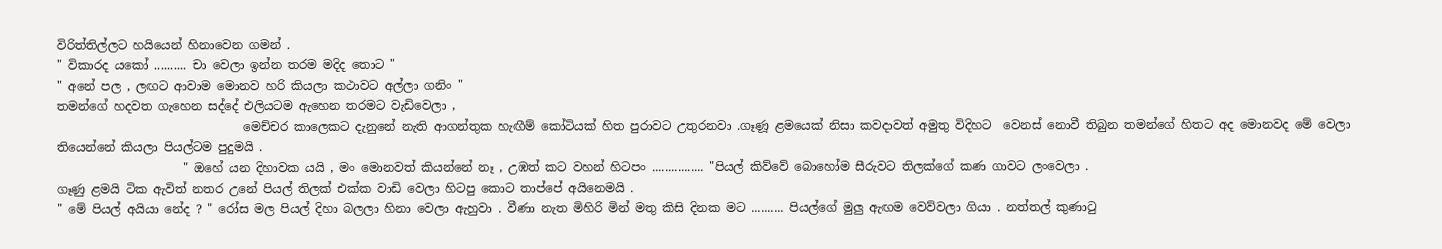විරිත්තිල්ලට හයියෙන් හිනාවෙන ගමන් .
" විකාරද යකෝ .......... චා වෙලා ඉන්න තරම මදිද තොට "
" අනේ පල , ලඟට ආවාම මොනව හරි කියලා කථාවට අල්ලා ගනිං "
තමන්ගේ හදවත ගැහෙන සද්දේ එලියටම ඇහෙන තරමට වැඩිවෙලා ,
                               මෙච්චර කාලෙකට දැනුනේ නැති ආගන්තුක හැඟීම් කෝටියක් හිත පුරාවට උතුරනවා .ගෑණූ ළමයෙක් නිසා කවදාවත් අමුතු විදිහට  වෙනස් නොවී තිබුන තමන්ගේ හිතට අද මොනවද මේ වෙලා තියෙන්නේ කියලා පියල්ටම පුදුමයි .
                     " ඔහේ යන දිහාවක යයි , මං මොනවත් කියන්නේ නෑ , උඹත් කට වහන් හිටපං ................ "පියල් කිව්වේ බොහෝම සීරුවට තිලක්ගේ කණ ගාවට ලංවෙලා .
ගෑණු ළමයි ටික ඇවිත් නතර උනේ පියල් තිලක් එක්ක වාඩි වෙලා හිටපු කොට තාප්පේ අයිනෙමයි .
" මේ පියල් අයියා නේද ? " රෝස මල පියල් දිහා බලලා හිනා වෙලා ඇහුවා . වීණා නැත මිහිරි මින් මතු කිසි දිනක මට .......... පියල්ගේ මුලු ඇඟම වෙව්වලා ගියා . නත්තල් කුණාටු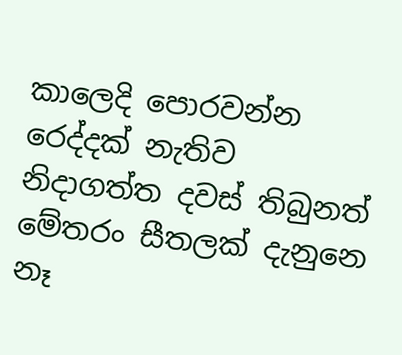කාලෙදි පොරවන්න රෙද්දක් නැතිව නිදාගත්ත දවස් තිබුනත් මේතරං සීතලක් දැනුනෙ නෑ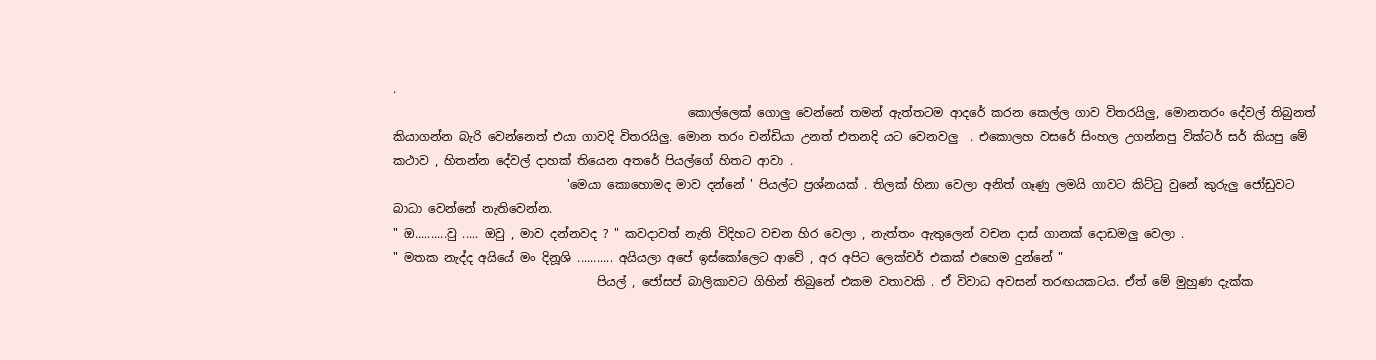.
                                                 කොල්ලෙක් ගොලු වෙන්නේ තමන් ඇත්තටම ආදරේ කරන කෙල්ල ගාව විතරයිලු, මොනතරං දේවල් තිබුනත් කියාගන්න බැරි වෙන්නෙත් එයා ගාවදි විතරයිලු. මොන තරං චන්ඩියා උනත් එතනදි යට වෙනවලු  . එකොලහ වසරේ සිංහල උගන්නපු වික්ටර් සර් කියපු මේ කථාව , හිතන්න දේවල් දාහක් තියෙන අතරේ පියල්ගේ හිතට ආවා .
                             'මෙයා කොහොමද මාව දන්නේ ' පියල්ට ප්‍රශ්නයක් . තිලක් හිනා වෙලා අනිත් ගෑණු ලමයි ගාවට කිට්ටු ‍වුනේ කුරුලු ජෝඩුවට බාධා වෙන්නේ නැතිවෙන්න.
" ඔ..........වු ..... ඔවු , මාව දන්නවද ? " කවදාවත් නැති විදිහට වචන ‍හිර වෙලා , නැත්තං ඇතුලෙන් වචන දාස් ගානක් දොඩමලු වෙලා .
" මතක නැද්ද අයියේ මං දිනූශි ........... අයියලා අපේ ඉස්කෝලෙට ආවේ , අර අපිට ලෙක්චර් එකක් එහෙම දුන්නේ "
                                  පියල් , ජෝසප් බාලිකාවට ගිහින් තිබුනේ එකම වතාවකි . ඒ විවාධ අවසන් තරඟයකටය. ඒත් මේ මුහුණ දැක්ක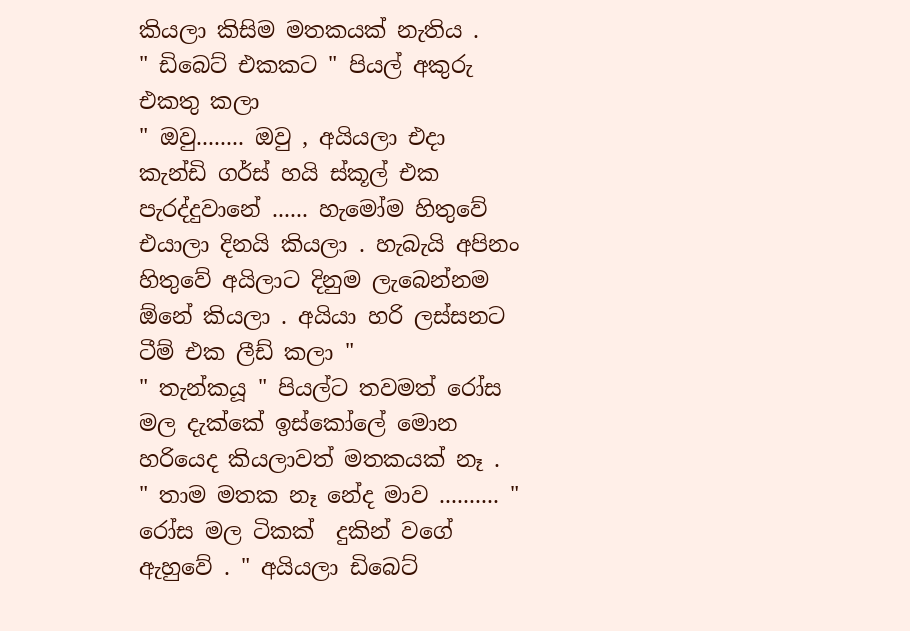කියලා කිසිම මතකයක් නැතිය .
" ඩිබෙට් එකකට " පියල් අකුරු එකතු කලා
" ඔවු........ ඔවු , අයියලා එදා කැන්ඩි ගර්ස් හයි ස්කූල් එක පැරද්දුවානේ ...... හැමෝම හිතුවේ එයාලා දිනයි කියලා . හැබැයි අපිනං හිතුවේ අයිලාට දිනුම ලැබෙන්නම ඕනේ කියලා . අයියා හරි ලස්සනට ටීම් එක ලීඩ් කලා "
" තැන්කයූ " පියල්ට තවමත් රෝස මල දැක්කේ ඉස්කෝලේ මොන හරියෙද කියලාවත් මතකයක් නෑ .
" තාම මතක නෑ නේද මාව .......... " රෝස මල ටිකක්  දුකින් වගේ ඇහුවේ . " අයියලා ඩිබෙට්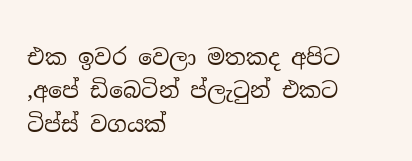එක ඉවර වෙලා මතකද අපිට ,අපේ ඩිබෙටින් ප්ලැටුන් එකට ටිප්ස් වගයක්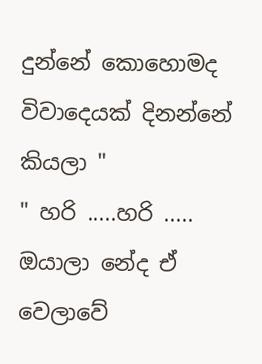දුන්නේ කොහොමද විවාදෙයක් දිනන්නේ කියලා "
" හරි .....හරි ..... ඔයාලා නේද ඒ වෙලාවේ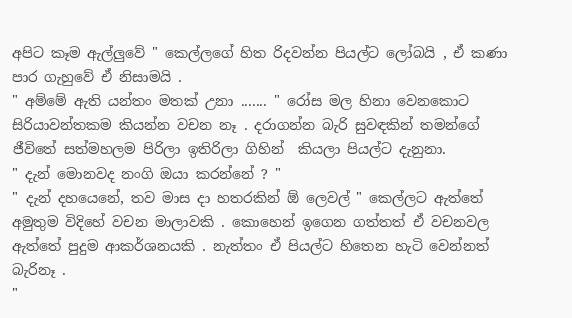අපිට කෑම ඇල්ලුවේ " කෙල්ලගේ හිත රිදවන්න පියල්ට ලෝබයි , ඒ කණා පාර ගැහුවේ ඒ නිසාමයි .
" අම්මේ ඇති යන්තං මතක් උනා ....... " රෝස මල හිනා වෙනකොට සිරියාවන්තකම කියන්න වචන නෑ . දරාගන්න බැරි සුවඳකින් තමන්ගේ ජීවිතේ සත්මහලම පිරිලා ඉතිරිලා ගිහින්  කියලා පියල්ට දැනු‍නා.
" දැන් මොනවද නංගි ඔයා කරන්නේ ? "
" දැන් දහයෙනේ, තව මාස දා හතරකින් ඕ ලෙවල් " කෙල්ලට ඇත්තේ අමුතුම විදිහේ වචන මාලාවකි . කොහෙන් ඉගෙන ගත්තත් ඒ වචනවල ඇත්තේ පුදුම ආකර්ශනයකි . නැත්තං ඒ පියල්ට හිතෙන හැටි වෙන්නත් බැරිනෑ .
"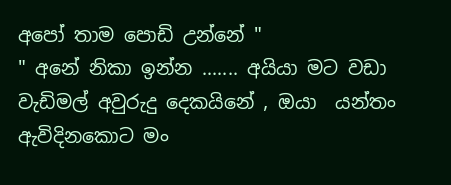අපෝ තාම පොඩි උන්නේ "
" අනේ නිකා ඉන්න ....... අයියා මට වඩා වැඩිමල් අවුරුදු දෙකයිනේ , ඔයා  යන්තං ඇවිදිනකොට මං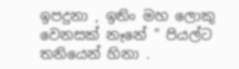ඉපදුනා , ඉතිං මහ ලොකු වෙනසක් නෑනේ " පියල්ට තනියෙන් හිනා .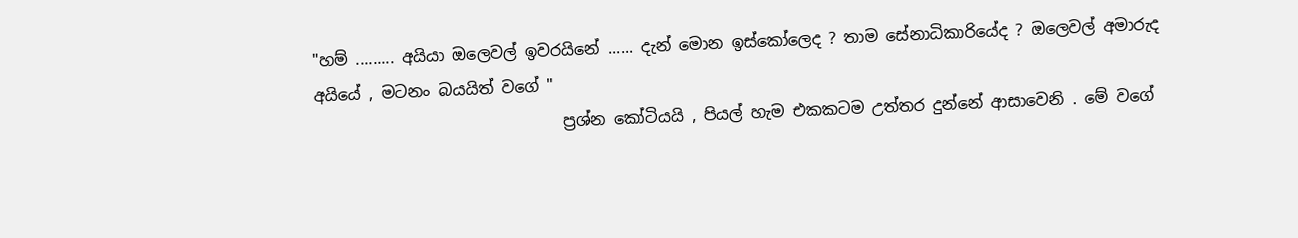"හම් ......... අයියා ඔලෙවල් ඉවරයිනේ ...... දැන් මොන ඉස්කෝලෙද ? තාම සේනාධිකාරියේද ? ඔලෙවල් අමාරුද අයියේ , මටනං බයයිත් වගේ "
                               ප්‍රශ්න කෝටියයි , පියල් හැම එකකටම උත්තර දුන්නේ ආ‍සාවෙනි . මේ වගේ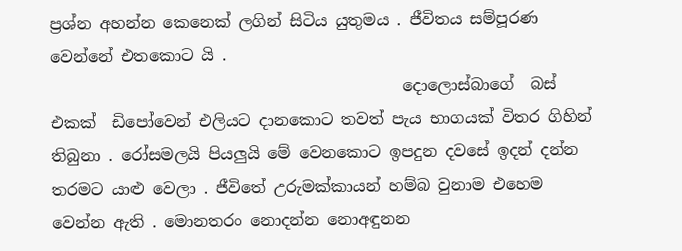ප්‍රශ්න අහන්න කෙනෙක් ලගින් සිටිය යුතුමය . ජීවිතය සම්පූරණ වෙන්නේ එතකොට යි .
                                            දොලොස්බාගේ  බස් එකක්  ඩිපෝවෙන් එලියට දානකොට තවත් පැය භාගයක් විතර ගිහින් තිබුනා . රෝසමලයි පියලුයි මේ වෙනකොට ඉපදුන දවසේ ඉදන් දන්න තරමට යාළු වෙලා . ජීවිතේ උරුමක්කා‍යන් හම්බ වුනාම එහෙම වෙන්න ඇති . මොනතරං නොදන්න නොඅඳුනන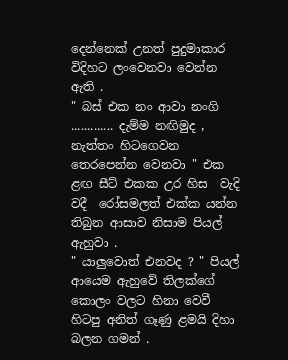දෙන්නෙක් උනත් පුදුමාකාර විදිහට ලංවෙනවා වෙන්න ඇති .
" බස් එක නං ආවා නංගි ............. දැම්ම නඟිමුද , නැත්තං හිටගෙවන තෙරපෙන්න වෙනවා " එක ළඟ සීට් එකක උර හිස  වැදි වදී  රෝසමලත් එක්ක යන්න තිබුන ආසාව නිසාම පියල් ඇහුවා .
" යාලුවොත් එනවද ? " පියල් ආයෙම ඇහුවේ තිලක්ගේ කොලං වලට හිනා වෙවී හිටපු අනිත් ගෑණු ළමයි දිහා බලන ගමන් .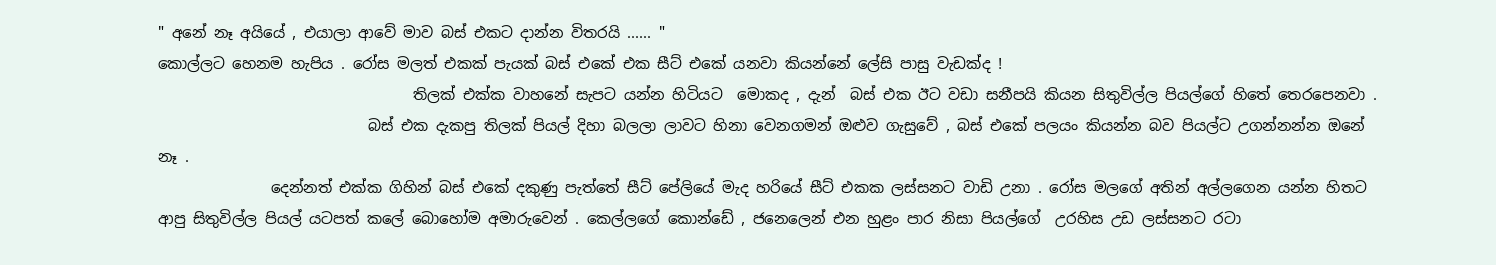" අනේ නෑ අයියේ , එයාලා ආවේ මාව බස් එකට දාන්න විතරයි ...... "
කොල්ලට හෙනම හැපිය . රෝස මලත් එකක් පැයක් බස් එකේ එක සීට් එකේ යනවා කියන්නේ ලේසි පාසු වැඩක්ද !
                                  තිලක් එක්ක වාහනේ සැපට යන්න හිටියට  මොකද , දැන්  බස් එක ඊට වඩා සනීපයි කියන සිතුවිල්ල පියල්ගේ හිතේ තෙරපෙනවා .
                            බස් එක දැකපු තිලක් පියල් දිහා බලලා ලාවට හිනා වෙනගමන් ඔළුව ගැසුවේ , බස් ‍එකේ පලයං කියන්න බව පියල්ට උගන්නන්න ඔනේ නෑ .
               දෙන්නත් එක්ක ගිහින් බස් එකේ දකුණු පැත්තේ සීට් පේලියේ මැද හරියේ සීට් එකක ලස්සනට වාඩි උනා . රෝස මලගේ අතින් අල්ලගෙන යන්න හිතට ආපු සිතුවිල්ල පියල් යටපත් කලේ බොහෝම අමාරුවෙන් . කෙල්ලගේ කොන්ඩේ , ජනෙලෙන් එන හුළං පාර නිසා පියල්ගේ  උරහිස උඩ ලස්සනට රටා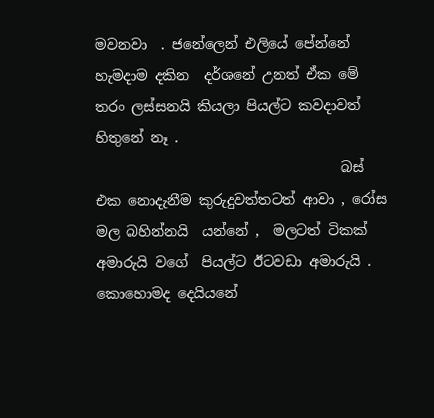මවනවා  . ජනේලෙන් එලියේ පේන්නේ හැමදාම දකින  දර්ශනේ උනත් ඒක මේ තරං ලස්සනයි කියලා පියල්ට කවදාවත් හිතුනේ නෑ .
                                   බස් එක නොදැනීම කුරුදුවත්තටත් ආවා , රෝස මල බහින්නයි  යන්නේ ,  මලටත් ටිකක් අමාරුයි වගේ  පියල්ට ඊටවඩා අමාරුයි . කොහොමද දෙයියනේ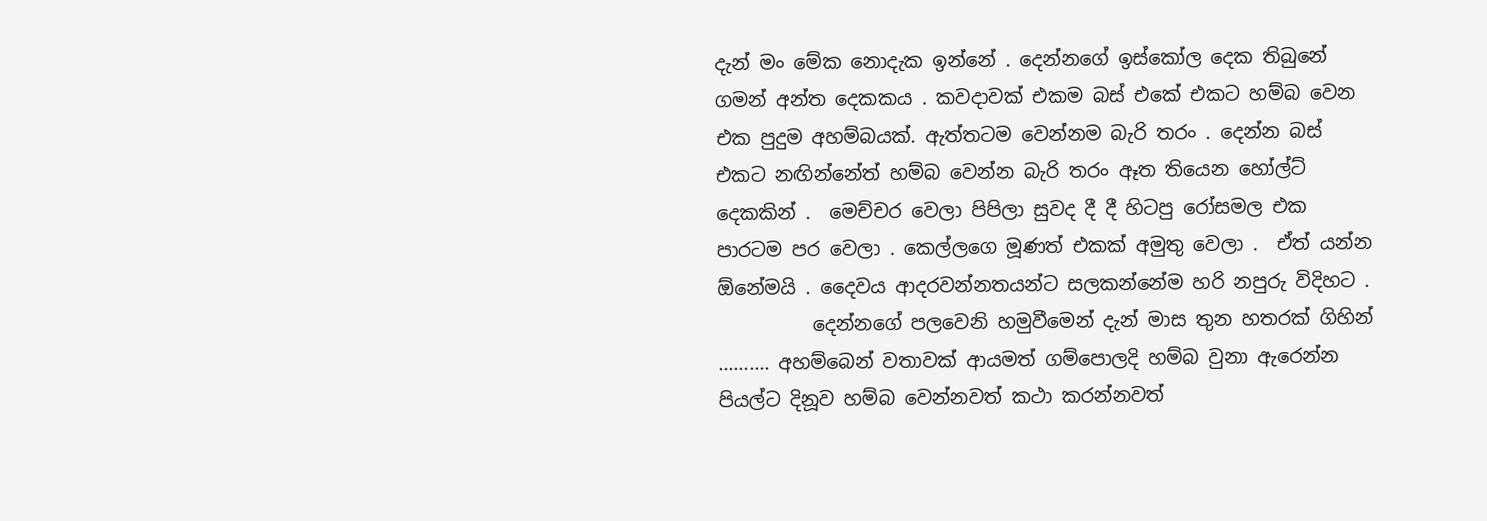දැන් මං මේක නොදැක ඉන්නේ . දෙන්නගේ ඉස්කෝල දෙක තිබුනේ ගමන් අන්ත දෙකකය . කවදාවක් එකම බස් එකේ එකට හම්බ වෙන එක පුදුම අහම්බයක්‍. ඇත්තටම වෙන්නම බැරි තරං . දෙන්න බස් එකට නඟින්නේත් හම්බ වෙන්න බැරි තරං ඈත තියෙන හෝල්ට් දෙකකින් .  මෙච්චර වෙලා පිපිලා සුවද දී දී හිටපු රෝසමල එක පාරටම පර වෙලා . කෙල්ලගෙ මූණත් එකක් අමුතු වෙලා .  ඒත් යන්න ඕනේමයි . දෛවය ආදරවන්නතයන්ට සලකන්නේම හරි නපුරු විදිහට .
          දෙන්නගේ පලවෙනි හමුවීමෙන් දැන් මාස තුන හතරක් ගිහින් .......... අහම්බෙන් වතාවක් ආයමත් ගම්පොලදි හම්බ වුනා ඇරෙන්න පියල්ට දිනූව හම්බ වෙන්නවත් කථා කරන්නවත්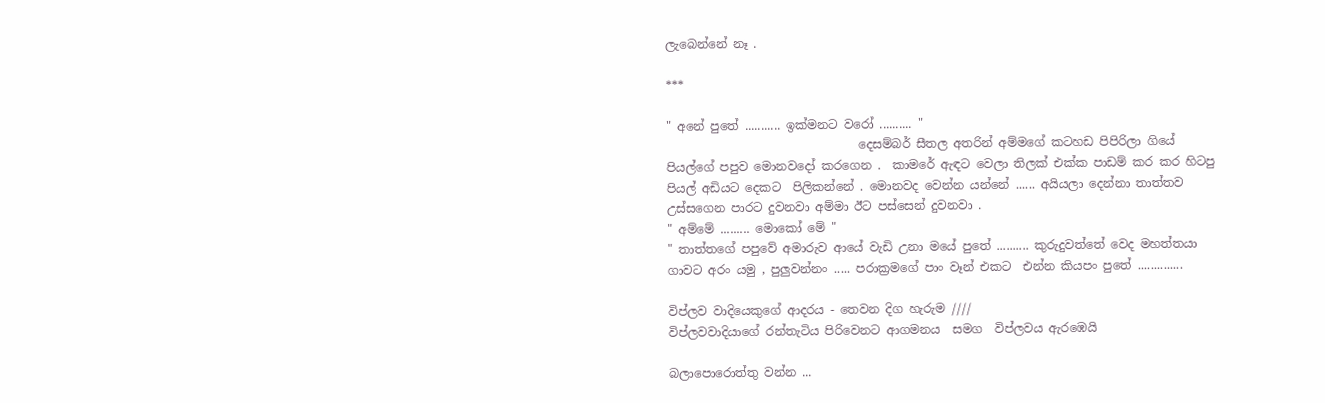ලැබෙන්නේ නෑ .

***

" අනේ පුතේ ........... ඉක්මනට වරෝ .......... "
                                දෙසම්බර් සීතල අතරින් අම්මගේ කටහඩ පිපිරිලා ගියේ  පියල්ගේ පපුව මොනවදෝ කරගෙන .  කාමරේ ඇඳට වෙලා තිලක් එක්ක පාඩම් කර කර හිටපු  පියල් අඩියට දෙකට  පිලිකන්නේ . මොනවද වෙන්න යන්නේ ...... අයියලා දෙන්නා තාත්තව උස්සගෙන පාරට දුවනවා අම්මා ඊට පස්සෙන් දුවනවා .
" අම්මේ ......... මොකෝ මේ "
" තාත්තගේ පපුවේ අමාරුව ආයේ වැඩි උනා මයේ පුතේ .......... කුරුදුවත්තේ වෙද මහත්තයා ගාවට අරං යමු , පුලුවන්නං ..... පරාක්‍රමගේ පාං වෑන් එකට  එන්න කියපං පුතේ ..............

විප්ලව වාදියෙකුගේ ආදරය ‍- තෙවන දිග හැරුම ////
විප්ලවවාදියාගේ රන්තැටිය පිරිවෙනට ආගමනය  සමග  විප්ලවය ඇ‍රඹෙයි

බලාපොරොත්තු වන්න ...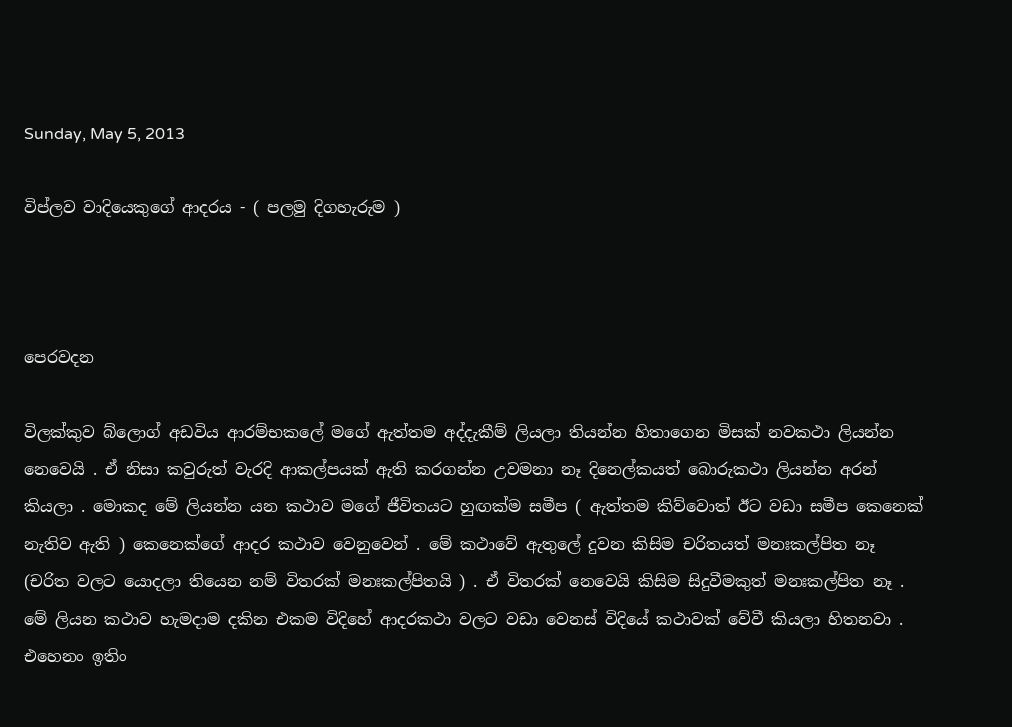Sunday, May 5, 2013

විප්ලව වාදියෙකුගේ ආදරය - ( පලමු දිගහැරුම )



පෙරවදන

විලක්කුව බ්ලොග් අඩවිය ආරම්භකලේ මගේ ඇත්තම අද්දැකීම් ලියලා තියන්න හිතාගෙන මිසක් නවකථා ලියන්න නෙවෙයි . ඒ නිසා කවුරුත් වැරදි ආකල්පයක් ඇති කරගන්න උවමනා නෑ දිනෙල්කයත් බොරුකථා ලියන්න අරන් කියලා . මොකද මේ ලියන්න යන කථාව මගේ ජීවිතයට හුඟක්ම සමීප ( ඇත්තම කිව්වොත් ඊට වඩා සමීප කෙනෙක් නැතිව ඇති ) කෙනෙක්ගේ ආදර කථාව වෙනුවෙන් . මේ කථාවේ ඇතුලේ දුවන කිසිම චරිතයත් මනඃකල්පිත නෑ (චරිත වලට යොදලා තියෙන නම් විතරක් මනඃකල්පිතයි ) . ඒ විතරක් නෙවෙයි කිසිම සිදුවීමකුත් මනඃකල්පිත නෑ . මේ ලියන කථාව හැමදාම දකින එකම විදිහේ ආදරකථා වලට වඩා වෙනස් විදියේ කථාවක් වේවී කියලා හිතනවා .  එහෙනං ඉතිං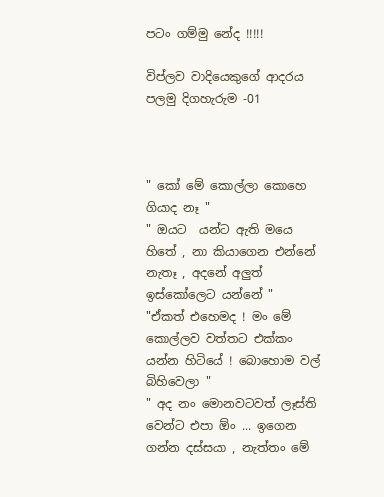පටං ගම්මු නේද !!!!!

විප්ලව වාදියෙකුගේ ආදරය
පලමු දිගහැරුම -01



" කෝ මේ කොල්ලා කොහෙ ගියාද නෑ "
" ඔයට  යන්ට ඇති මයෙ හිතේ , නා කියාගෙන එන්නේ නැතෑ , අදනේ අලුත් ඉස්කෝලෙට යන්නේ "
"ඒකත් එහෙමද ! මං මේ කොල්ලව වත්තට එක්කං යන්න හිටියේ ! බොහොම වල් බිහිවෙලා "
" අද නං මොනවටවත් ලෑස්ති වෙන්ට එපා ඕං ... ඉගෙන ගන්න දස්සයා , නැත්තං මේ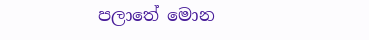පලාතේ මොන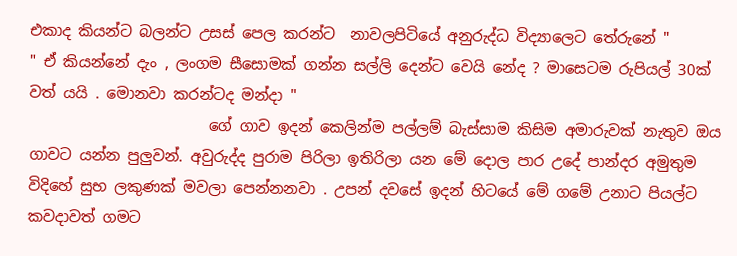එකාද කියන්ට බලන්ට උසස් පෙල කරන්ට  නාවලපිටියේ අනුරුද්ධ විද්‍යාලෙට තේරුනේ "
" ඒ කියන්නේ දැං , ලං‍ගම සීසොමක් ගන්න සල්ලි දෙන්ට වෙයි නේද ? මාසෙටම රුපියල් 30ක් වත් යයි . මොනවා කරන්ටද මන්දා "
                        ගේ ගාව ඉදන් කෙලින්ම පල්ලම් බැස්සාම කිසිම අමාරුවක් නැතුව ඔය ගාවට යන්න පුලුවන්. අවුරුද්ද පුරාම පිරිලා ඉතිරිලා යන මේ දොල පාර උදේ පාන්දර අමුතුම විදිහේ සුභ ලකුණක් මවලා පෙන්නනවා . උපන් දවසේ ඉදන් හිටයේ මේ ගමේ උනාට පියල්ට කවදාවත් ගමට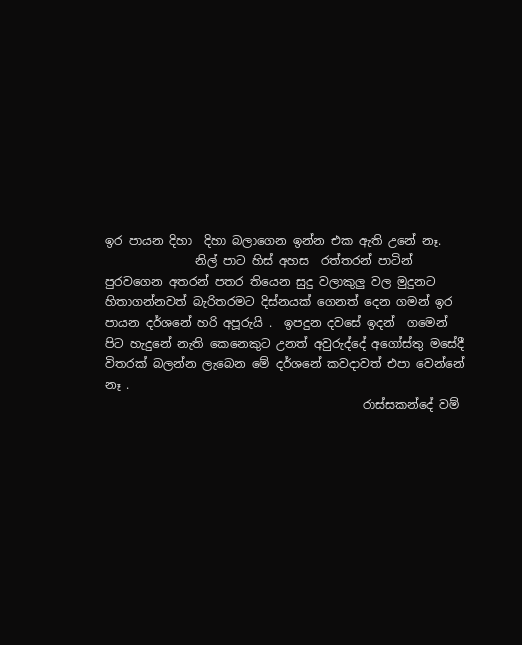ඉර පායන දිහා  දිහා බලාගෙන ඉන්න එක ඇති උනේ නෑ.
               නිල් පාට හිස් අහස  රත්තරන් පාටින් පුරවගෙන අතරන් පතර තියෙන සුදු වලාකුලු වල මුදුනට හිතාගන්නවත් බැරිතරමට දිස්නයක් ගෙනත් දෙන ගමන් ඉර පායන දර්ශනේ හරි අපූරුයි .  ඉපදුන දවසේ ඉදන්  ගමෙන් පිට හැදුනේ නැති කෙනෙකුට උනත් අවුරුද්දේ අගෝස්තු මසේදී විතරක් බලන්න ලැබෙන මේ දර්ශනේ කවදාවත් එපා වෙන්නේ නෑ .
                                           රාස්සකන්දේ වම්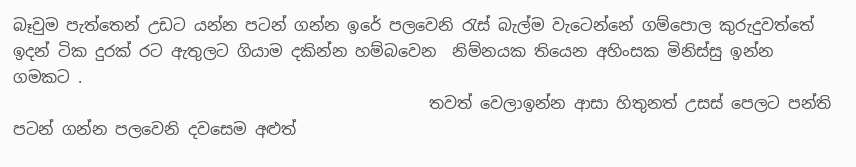බෑවුම පැත්තෙන් උඩට යන්න පටන් ගන්න ඉරේ පලවෙනි රැස් බැල්ම වැටෙන්නේ ගම්පොල කුරුදුවත්තේ ඉදන් ටික දුරක් රට ඇතුලට ගියාම දකින්න හම්බවෙන  නිම්නයක තියෙන අහිංසක මිනිස්සු ඉන්න ගමකට .
                                                    තවත් වෙලාඉන්න ආසා හිතුනත් උසස් පෙලට පන්ති පටන් ගන්න පලවෙනි දවසෙම අළුත්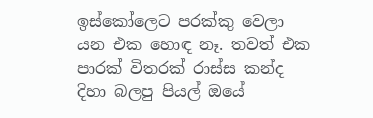ඉස්කෝලෙට පරක්කු වෙලා යන එක හොඳ නෑ. තවත් එක පාරක් විතරක් රාස්ස කන්ද දිහා බලපු පියල් ඔයේ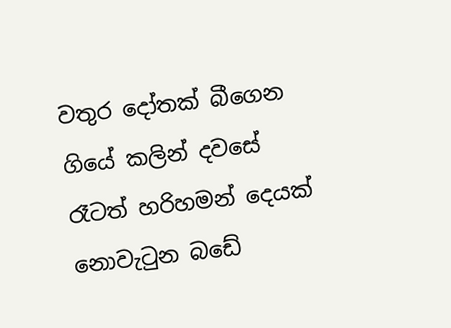වතුර දෝතක් බීගෙන ගියේ කලින් දවසේ රෑටත් හරිහමන් දෙයක් නොවැටුන බඩේ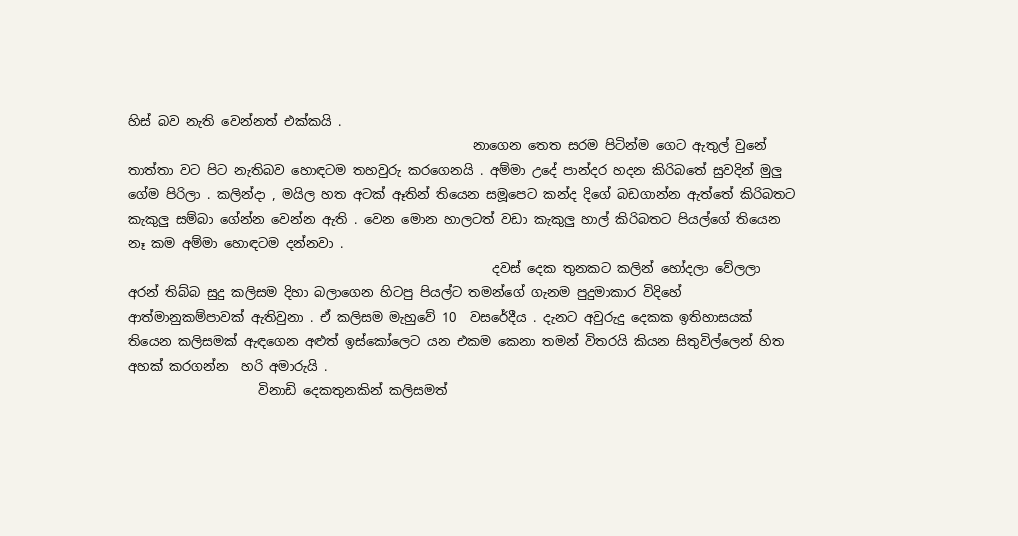හිස් බව නැති වෙන්නත් එක්කයි .
                                                     නාගෙන තෙත සරම පිටින්ම ගෙට ඇතුල් වුනේ තාත්තා වට පිට නැතිබව හොඳටම තහවුරු කරගෙනයි . අම්මා උදේ පාන්දර හදන කිරිබතේ සුවදින් මුලු ගේම පිරිලා . කලින්දා , මයිල හත අටක් ඈතින් තියෙන සමූපෙට කන්ද දිගේ බඩගාන්න ඇත්තේ කිරිබතට කැකුලු සම්බා ගේන්න වෙන්න ඇති . වෙන මොන හාලටත් වඩා කැකුලු හාල් කිරිබතට පියල්ගේ තියෙන නෑ කම අම්මා හොඳටම දන්නවා .
                                                        දවස් දෙක තුනකට කලින් හෝදලා වේලලා අරන් තිබ්බ සුදු කලිසම දිහා බලාගෙන හිටපු පියල්ට තමන්ගේ ගැනම පුදුමාකාර විදිහේ ආත්මානුකම්පාවක් ඇතිවුනා . ඒ කලිසම මැහුවේ 10  වසරේදීය . දැනට අවුරුදු දෙකක ඉතිහාසයක් තියෙන කලිසමක් ඇඳගෙන අළුත් ඉස්කෝලෙට යන එකම කෙනා තමන් විතරයි කියන සිතුවිල්ලෙන් හිත අහක් කරගන්න  හරි අමාරුයි .
                    විනාඩි දෙකතුනකින් කලිසමත්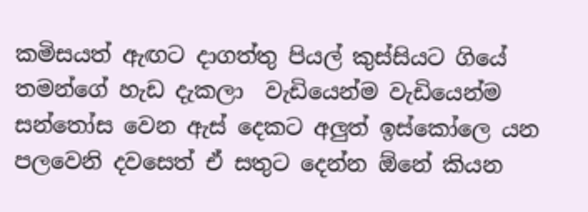කමිසයත් ඇඟට දාගත්තු පියල් කුස්සියට ගියේ තමන්ගේ හැඩ දැකලා  වැඩියෙන්ම වැ‍ඩියෙන්ම සන්තෝස වෙන ඇස් දෙකට අලුත් ඉස්කෝලෙ යන පලවෙනි දවසෙත් ඒ සතුට දෙන්න ඕනේ කියන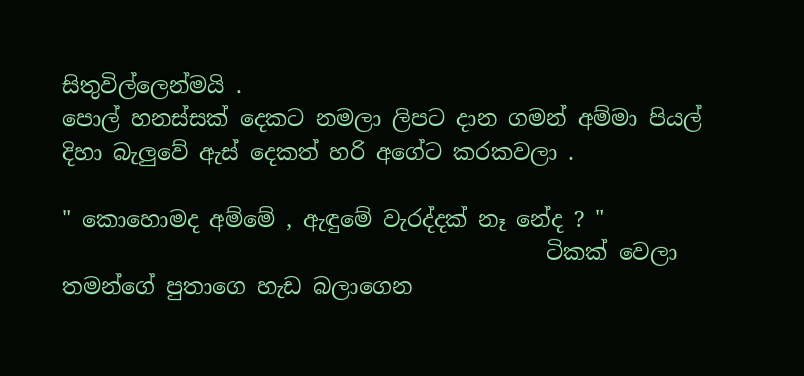සිතුවිල්ලෙන්මයි .
පොල් හනස්සක් දෙකට නමලා ලිපට දාන ගමන් අම්මා පියල් දිහා බැලුවේ ඇස් දෙකත් හරි අගේට කරකවලා .

" කොහොමද අම්මේ , ඇඳුමේ වැරද්දක් නෑ නේද ? "
                                            ටිකක් වෙලා තමන්ගේ පුතාගෙ හැඩ බලාගෙන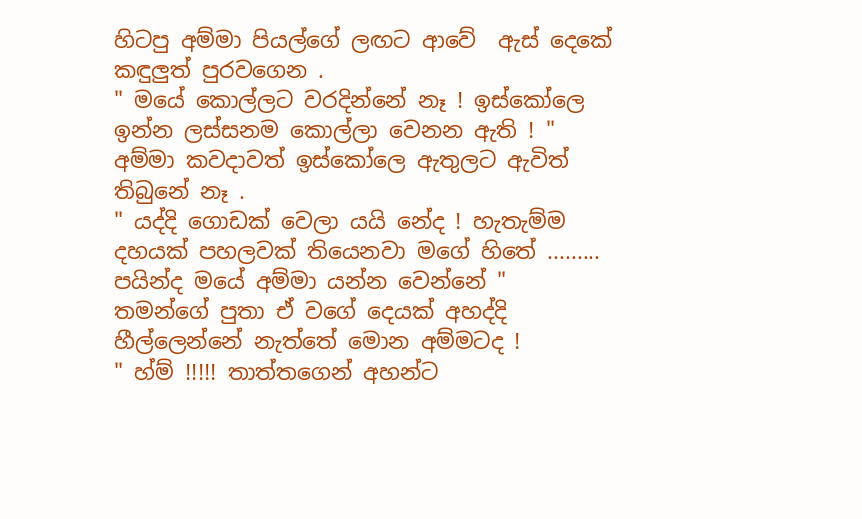හිටපු අම්මා පියල්ගේ ලඟට ආවේ  ඇස් දෙකේ කඳුලුත් පුරවගෙන .
" මයේ කොල්ලට වරදින්නේ නෑ ! ඉස්කෝලෙ ඉන්න ලස්සනම කොල්ලා වෙනන ඇති ! " අම්මා කවදාවත් ඉස්කෝලෙ ඇතුලට ඇවිත් තිබුනේ නෑ .
" යද්දි ගොඩක් වෙලා යයි නේද ! හැතැම්ම දහයක් පහලවක් තියෙනවා මගේ හි‍තේ ......... පයින්ද මයේ අම්මා යන්න වෙන්නේ "                                                  තමන්ගේ පුතා ඒ වගේ දෙයක් අහද්දි හීල්ලෙන්නේ නැත්තේ මොන අම්මටද !
" හ්ම් !!!!! තාත්තගෙන් අහන්ට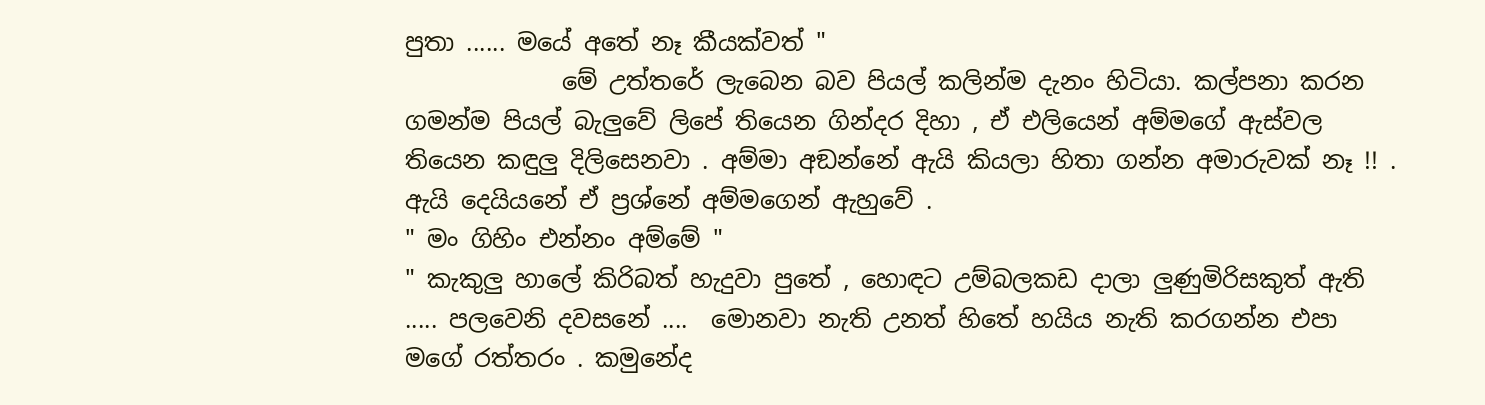පුතා ...... මයේ අතේ නෑ කීයක්වත් "
             මේ උත්තරේ ලැබෙන බව ‍පියල් කලින්ම දැනං හිටියා. කල්පනා කරන ගමන්ම පියල් බැලුවේ ලිපේ තියෙන ගින්දර දිහා , ඒ එලියෙන් අම්මගේ ඇස්වල තියෙන කඳුලු දිලිසෙනවා . අම්මා අඞන්නේ ඇයි කියලා හිතා ගන්න අමාරුවක් නෑ !! . ඇයි දෙයියනේ ඒ ප්‍රශ්නේ අම්මගෙන් ඇහුවේ .
" මං ගිහිං එන්නං අම්මේ "
" කැකුලු හාලේ කිරිබත් හැදුවා පුතේ , හොඳට උම්බලකඩ දාලා ලුණුමිරිසකුත් ඇති ..... පලවෙනි දවසනේ ....  මොනවා නැති උනත් හිතේ හයිය නැති කරගන්න එපා මගේ රත්තරං . කමුනේද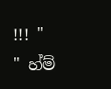!!! "
" හ්ම්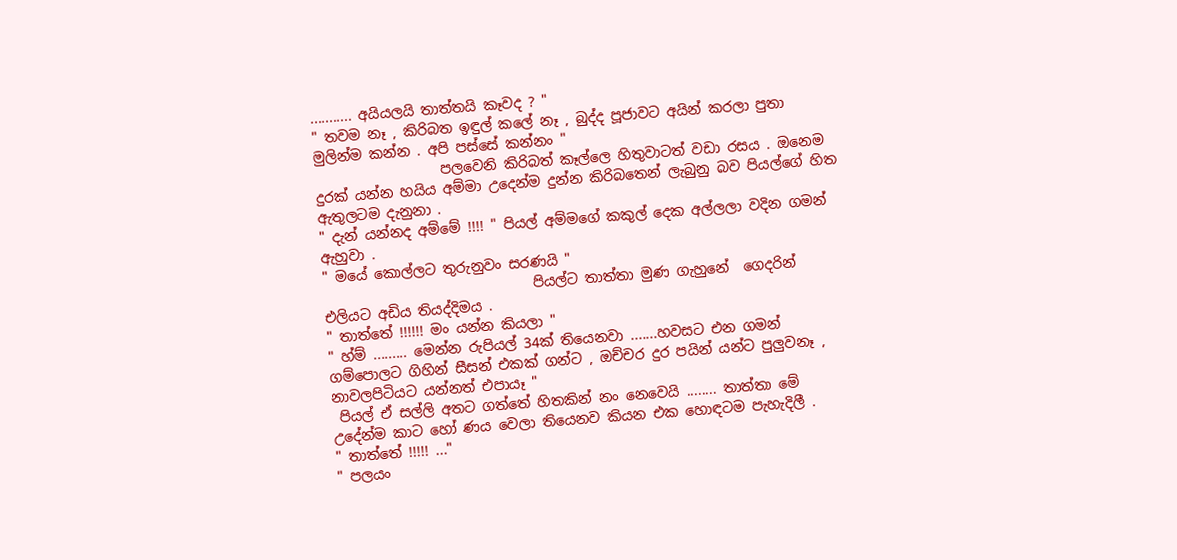........... අයියලයි තාත්තයි කෑවද ? "
" තවම නෑ , කිරිබත ඉඳුල් කලේ නෑ , බුද්ද පූජාවට අයින් කරලා පුතා මුලින්ම කන්න . අපි පස්සේ කන්නං "
                  පලවෙනි කිරිබත් කෑල්ලෙ හිතුවාටත් වඩා රසය . ඔනෙම දුරක් යන්න හයිය අම්මා උදෙන්ම දුන්න කිරිබ‍තෙන් ලැබුනු බව පියල්ගේ හිත ඇතුලටම දැනුනා .
" දැන් යන්නද අම්මේ !!!! " පියල් අම්මගේ කකුල් දෙක අල්ලලා වදින ගමන් ඇහුවා .
" මයේ කොල්ලට තුරුනුවං සරණයි "
                              පියල්ට තාත්තා මුණ ගැහුනේ  ගෙදරින් එලියට අඩිය තියද්දිමය .
" තාත්තේ !!!!!! මං යන්න කියලා "
" හ්ම් ......... මෙන්න රුපියල් 34ක් තියෙනවා .......හවසට එන ගමන් ගම්පොලට ගිහින් සීසන් එකක් ගන්ට , ඔච්චර දුර පයින් යන්ට පුලුවනෑ , නාවලපිටියට යන්නත් එපායෑ "
 පියල් ඒ සල්ලි අතට ගත්තේ හිතකින් නං නෙවෙයි ........ තාත්තා මේ උදේන්ම කාට හෝ ණය වෙලා තියෙනව කියන එක හොඳටම පැහැදිලී .
" තාත්තේ !!!!! ..."
" පලයං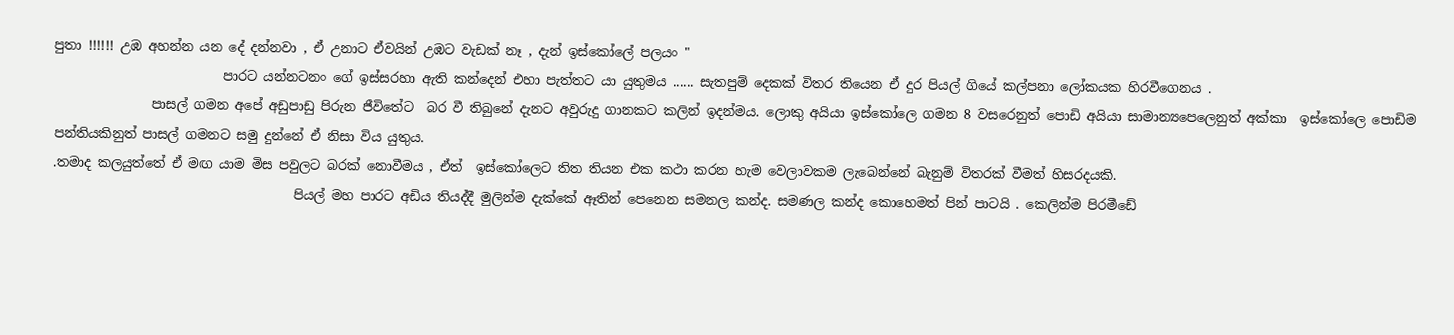පුතා !!!!!! උඹ අහන්න යන දේ දන්නවා , ඒ උනාට ඒවයින් උඹට වැඩක් නෑ , දැන් ඉස්කෝලේ පලයං "
                          පාරට යන්නටනං‍ ගේ ඉස්සරහා ඇති කන්දෙන් එහා පැත්තට යා යුතුමය ...... සැතපුම් දෙකක් විතර තියෙන ඒ දුර පියල් ගියේ කල්පනා ලෝකයක හිරවීගෙනය .
               පාසල් ගමන අපේ අඩුපාඩු පිරුන ජීවිතේට  බර වී තිබුනේ දැනට අවුරුදු ගානකට කලින් ඉදන්මය. ලොකු අයියා ඉස්කෝලෙ ගමන 8 වසරෙනුත් පොඩි අයියා සාමාන්‍යපෙලෙනුත් ‍අක්කා  ඉස්කෝලෙ පොඩිම පන්තියකිනුත් පාසල් ගමනට සමු දුන්නේ ඒ නිසා විය යුතුය.
.තමාද කලයුත්තේ ඒ මඟ යාම මිස පවුලට බරක් නොවීමය , ඒත්  ඉස්කෝලෙට තිත තියන එක කථා කරන හැම වෙලාවකම ලැබෙන්නේ බැනුම් විතරක් වීමත් හිසරදයකි.
                                     පියල් මහ පාරට අඩිය තියද්දී මුලින්ම දැක්කේ ඈතින් පෙනෙන සමනල කන්ද. සමණල කන්ද කොහෙමත් පින් පාටයි . කෙලින්ම පිරමීඩේ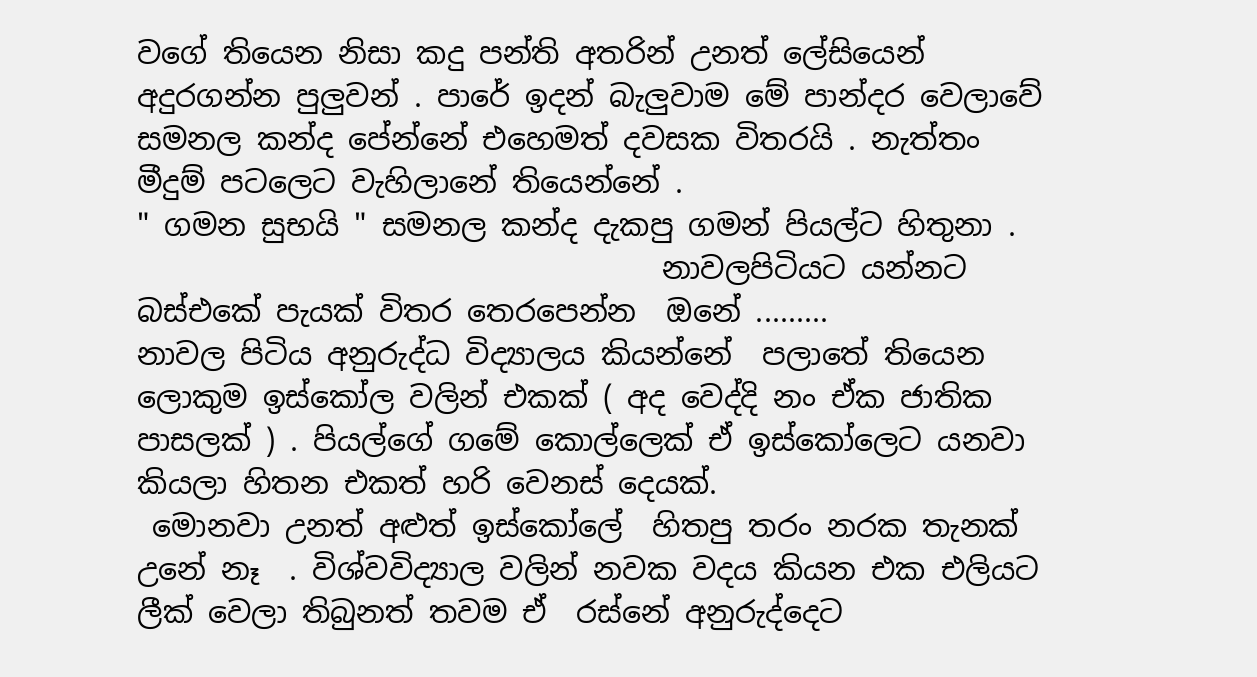වගේ තියෙන නිසා කදු පන්ති අතරින් උනත් ලේසියෙන් අදුරගන්න පුලුවන් . පා‍රේ ඉදන් බැලුවාම මේ පාන්දර වෙලාවේ සමනල කන්ද පේන්නේ එහෙමත් දවසක විතරයි . නැත්තං   මීදුම් පටලෙට වැහිලානේ තියෙන්නේ .
" ගමන සුභයි " සමනල කන්ද දැකපු ගමන් පියල්ට හිතුනා .
                                   නාවලපිටියට යන්නට බස්එකේ පැයක් විතර තෙරපෙන්න  ඔනේ .........
නාවල පිටිය අනුරුද්ධ විද්‍යාලය කියන්නේ  පලාතේ තියෙන ලොකුම ඉස්කෝල වලින් එකක් ( අද වෙද්දි නං ඒක ජාතික පාසලක් ) . පියල්ගේ ගමේ කොල්ලෙක් ඒ ඉස්කෝලෙට යනවා කියලා හිතන එකත් හරි වෙනස් දෙයක්.
 මොනවා උනත් අළුත් ඉස්කෝලේ  හිතපු තරං නරක තැනක් උනේ නෑ  . විශ්වවිද්‍යාල වලින් නවක වදය කියන එක එලියට ලීක් වෙලා තිබුනත් තවම ඒ  රස්නේ අනුරුද්දෙට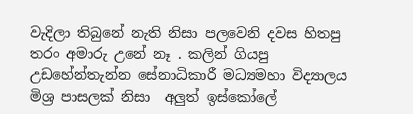වැදිලා තිබුනේ නැති නිසා පලවෙනි දවස හිතපු තරං අමාරු උනේ නෑ . කලින් ගියපු උඩහේන්තැන්න සේනාධිකාරී මධ්‍යමහා විද්‍යාලය මිශ්‍ර පාසලක් නිසා  අලුත් ඉස්කෝලේ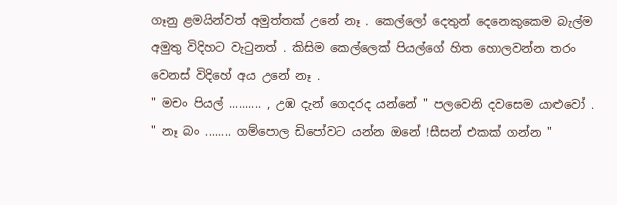ගෑනු ළමයින්වත් අමුත්තක් උනේ නෑ . කෙල්ලෝ දෙතුන්‍ දෙනෙකුකෙම බැල්ම අමුතු විදිහට වැටුනත් . කිසිම කෙල්ලෙක් පියල්ගේ හිත හොලවන්න තරං වෙනස් විදිහේ අය උනේ නෑ .
" මචං පියල් .......... , උඹ දැන් ගෙදරද යන්නේ " පලවෙනි දවසෙම යාළුවෝ .
" නෑ බං ........ ගම්පොල ඩිපෝවට යන්න ඔනේ !සීසන් එකක් ගන්න "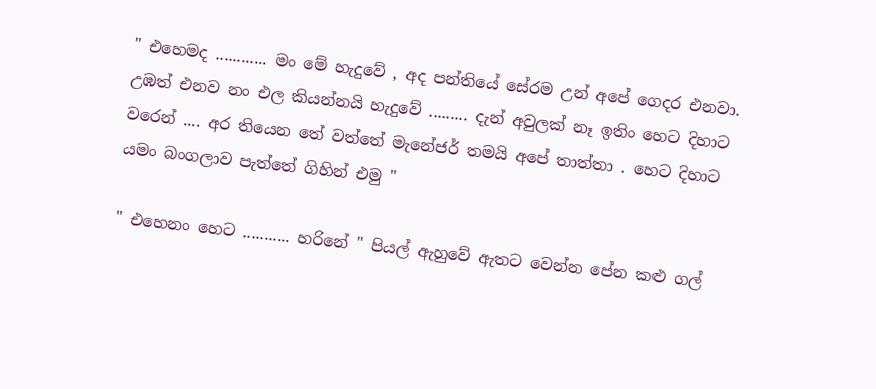" එහෙමද ............ මං මේ හැ‍දුවේ , අද පන්තියේ සේරම උන් අපේ ගෙදර එනවා. උඹත් එනව නං එල කියන්නයි හැදුවේ ......... දැන් අවුලක් නෑ ඉතිං හෙට දිහාට වරෙන් .... අර තියෙන තේ වත්තේ මැනේජර් තමයි අපේ තාත්තා . හෙට දිහාට යමං බංගලාව පැත්තේ ගිහින් එමු "

" එහෙනං හෙට ........... හරිනේ " පියල් ඇහුවේ ඇතට වෙන්න පේන කළු ගල්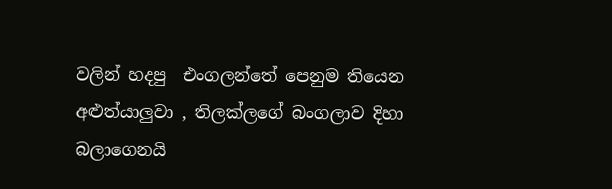වලින් හදපු  එංගලන්තේ පෙනුම තියෙන අළුත්යාලුවා , තිලක්ලගේ බංගලාව දිහා බලාගෙනයි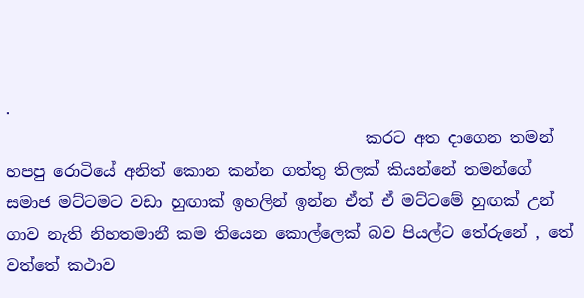.
                                             කරට අත දාගෙන තමන් හපපු රොටියේ අනිත් කොන කන්න ගත්තු තිලක් කියන්නේ තමන්ගේ සමාජ මට්ටමට වඩා හුඟාක් ඉහලින් ඉන්න ඒත් ඒ මට්ටමේ හුඟක් උන් ගාව නැති නිහතමානී කම තියෙන කොල්ලෙක් බව පියල්ට තේ‍රුනේ , තේ වත්තේ කථාව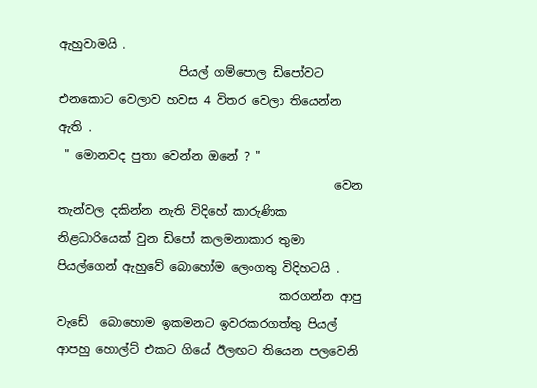ඇහුවාමයි .
                    පියල් ගම්පොල ඩිපෝවට එනකොට වෙලාව හවස 4 විතර වෙලා තියෙන්න ඇති .
 " මොනවද පුතා වෙන්න ඔනේ ? "
                                              වෙන තැන්වල දකින්න නැති විදිහේ කාරුණික නිළධාරියෙක් ‍වුන ඩිපෝ කලමනාකාර තුමා පියල්ගෙන් ඇහුවේ බොහෝම ලෙංගතු විදිහටයි .
                                     කරගන්න ආපු වැඩේ  බොහොම ඉකමනට ඉවරකරගත්තු පියල් ආපහු හොල්ට් එකට ගියේ ඊලඟට තියෙන පලවෙනි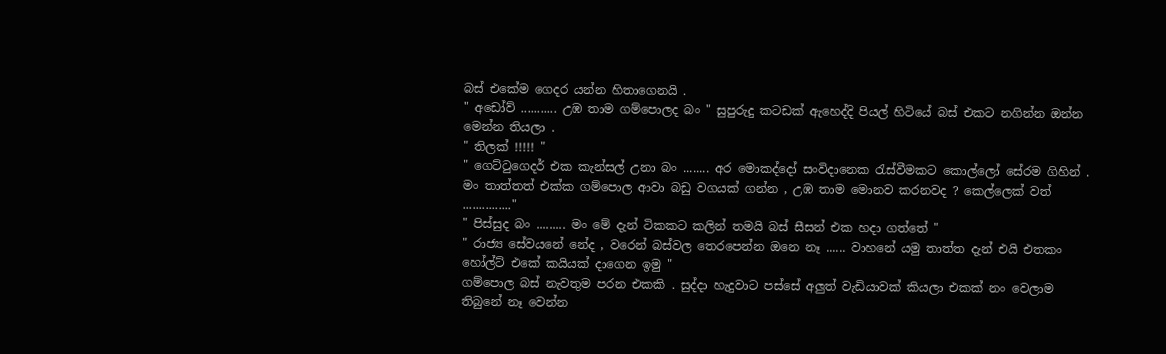බස් එකේම ගෙදර යන්න හිතාගෙනයි .
" අඩෝව් ........... උඹ තාම ගම්පොලද බං " සුපුරුදු කටඩක් ඇහෙද්දි පියල් හිටියේ බස් එකට නගින්න ඔන්න මෙන්න තියලා .
" තිලක් !!!!! "
" ගෙට්ටුගෙදර් එක කැන්සල් උනා බං ........ අර මොකද්දෝ සංවිදානෙක රැස්වීමකට කොල්ලෝ සේරම ගිහින් .  මං තාත්තත් එක්ක ගම්පොල ආවා බඩු වගයක් ගන්න , උඹ තාම මොනව කරනවද ? කෙල්ලෙක් වත් ..............."
" පිස්සුද බං ......... මං මේ දැන් ටිකකට කලින් තමයි බස් සීසන් එක හදා ගත්තේ "
" රාජ්‍ය සේවයනේ නේද , වරෙන් බස්වල තෙරපෙන්න ඔනෙ නෑ ...... වාහනේ යමු තාත්ත දැන් එයි එතකං හෝල්ට් එකේ කයියක් දාගෙන ඉමු "
ගම්පොල බස් නැවතුම පරන එකකි . සුද්දා හැදුවාට පස්සේ අලුත් වැඩියාවක් කියලා එකක් නං වෙලාම තිබුනේ නෑ වෙන්න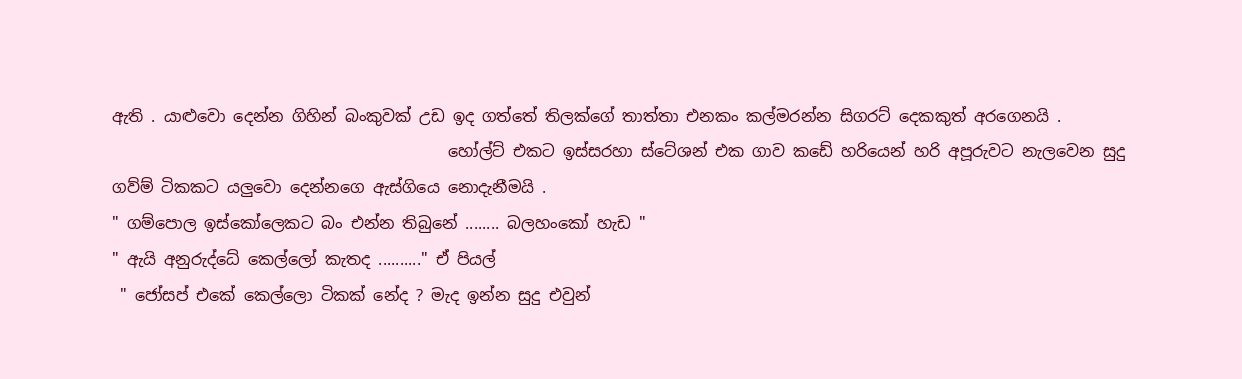ඇති . යාළුවො දෙන්න ගිහින් බංකුවක් උඩ ඉද ගත්තේ තිලක්ගේ තාත්තා එනකං කල්මරන්න සිගරට් දෙකකුත් අරගෙනයි .
                                          හෝල්ට් එකට ඉස්සරහා ස්ටේශන් එක ගාව කඩේ හරියෙන් හරි අපූරුවට ‍නැලවෙන සුදු ගව්ම් ටිකකට යලුවො දෙන්නගෙ ඇස්ගියෙ නොදැනීමයි .
" ගම්පොල ඉස්කෝලෙකට බං එන්න තිබුනේ ........ බලහංකෝ හැඩ "
" ඇයි අනුරුද්ධේ කෙල්ලෝ කැතද .........." ඒ පියල්
 " ජෝසප් එකේ කෙල්ලො ටිකක් නේද ? මැද ඉන්න සුදු එවුන්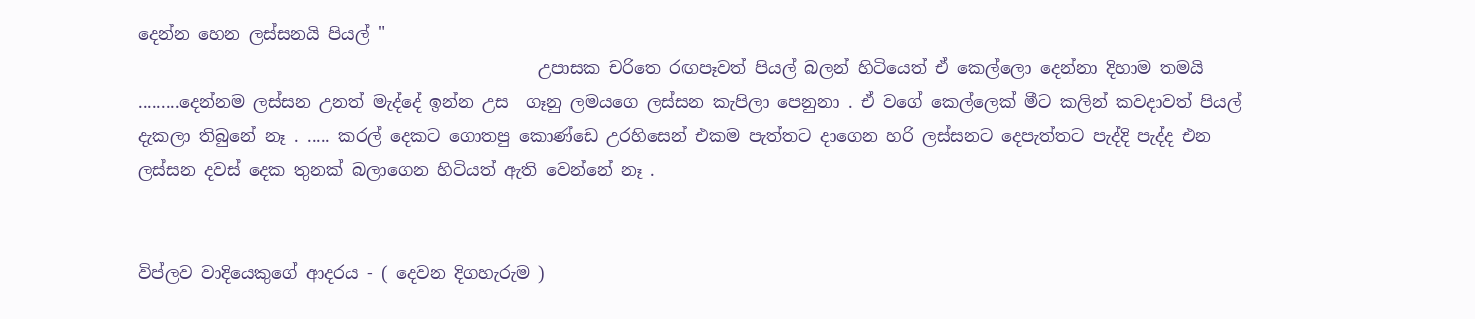දෙන්න හෙන ලස්සනයි පියල් "
                                               උපාසක චරිතෙ රඟපෑවත් පියල් බලන් හිටියෙත් ඒ කෙල්ලො දෙන්නා දිහාම තමයි .........දෙන්නම ලස්සන උනත් මැද්දේ ඉන්න උස  ගෑනු ලමයගෙ ලස්සන කැපිලා පෙනුනා . ඒ වගේ කෙල්ලෙක් මීට කලින් කවදාවත් පියල් දැකලා තිබුනේ නෑ . ..... කරල් දෙකට ගොතපු කොණ්ඩෙ උරහිසෙන් එකම පැත්තට දාගෙන හරි ලස්සනට දෙපැත්තට පැද්දි පැද්ද එන ලස්සන දවස් දෙක තුනක් බලාගෙන හිටියත් ඇති වෙන්නේ නෑ .


විප්ලව වාදියෙකුගේ ආදරය - ( දෙවන දිගහැරුම )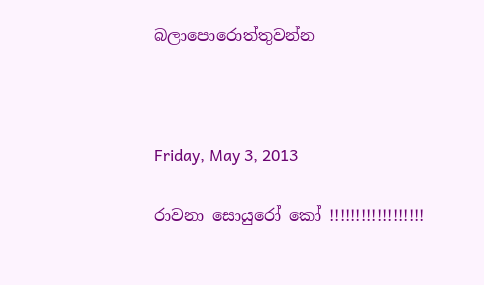බලාපොරොත්තුවන්න



Friday, May 3, 2013

රාවනා සොයුරෝ කෝ !!!!!!!!!!!!!!!!!!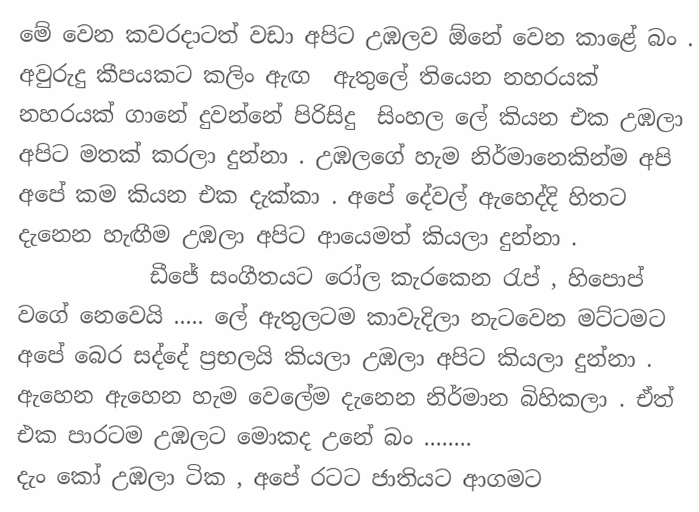මේ වෙන කවරදාටත් වඩා අපිට උඹලව ඕනේ වෙන කාළේ බං . අවුරුදු කීපයකට කලිං ඇඟ  ඇතුලේ තියෙන නහරයක් නහරයක් ගානේ දුවන්නේ පිරිසිදු  සිංහල ලේ කියන එක උඹලා  අපිට මතක් කරලා දුන්නා . උඹලගේ හැම නිර්මානෙකින්ම අපි අපේ කම කියන එක දැක්කා . අපේ දේවල් ඇහෙද්දි හිතට දැනෙන හැඟීම උඹලා අපිට ආයෙමත් කියලා දුන්නා .
            ඩීජේ සංගීතයට රෝල කැරකෙන රැප් , හිපොප් වගේ නෙවෙයි ..... ලේ ඇතුලටම කාවැදිලා නැටවෙන මට්ටමට අපේ බෙර සද්දේ ප්‍රභලයි කියලා උඹලා අපිට කියලා දුන්නා . ඇහෙන ඇහෙන හැම වෙලේම දැනෙන නිර්මාන බිහිකලා . ඒත් එක පාරටම උඹලට මොකද උනේ බං ........
දැං කෝ උඹලා ටික , අපේ රටට ජාතියට ආගමට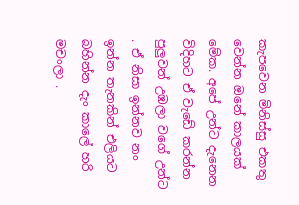කැපවෙන මිනිස්සු එකතු වෙන්න ඔනේ කාලයක් මේක. අපේ උන්ට දැනෙන විදිහට ඒ වැඩේ කරන්න පුලුවන් උඹලා වගේ උන්ට . ඒ නිසා ඉන්නව නං ඉන්න තැනකින් එලියට බහින්න දැං කාලේ හරි මචංලා .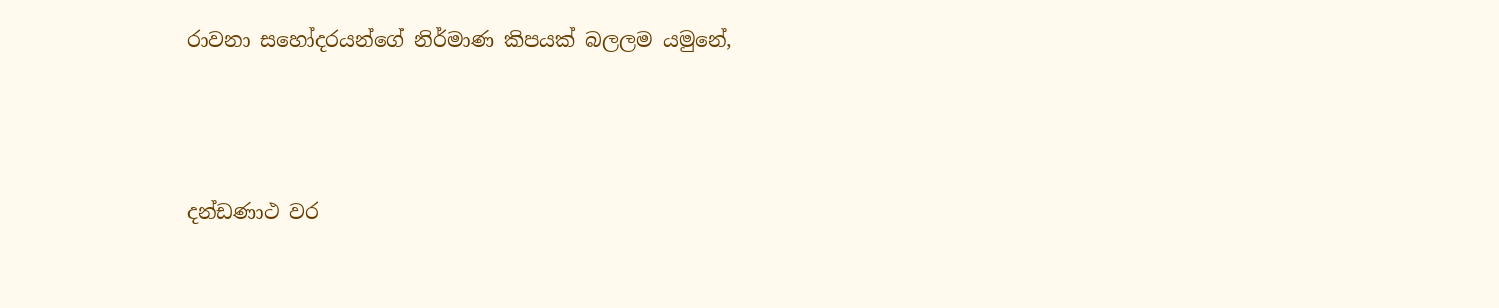රාවනා සහෝදරයන්ගේ නිර්මාණ කිපයක් බලලම යමුනේ,



දන්ඩණාථ වර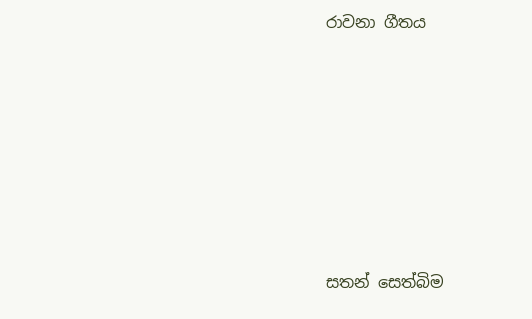රාවනා ගීතය









සතන් සෙත්බිම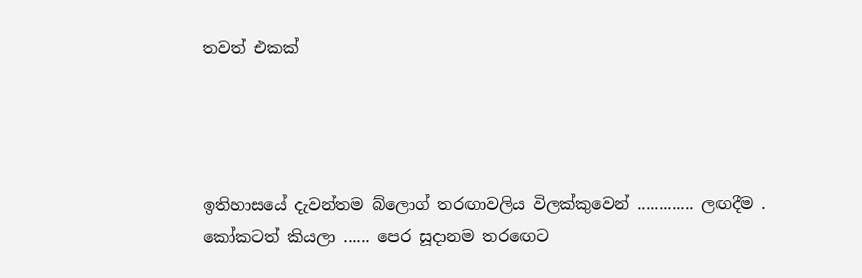තවත් එකක්




ඉතිහාසයේ දැවන්තම බ්ලොග් තරඟාවලිය විලක්කුවෙන් ............. ලඟදීම .
කෝකටත් කියලා ...... පෙර සූදානම තර‍ඟෙට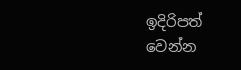ඉදිරිපත් වෙන්න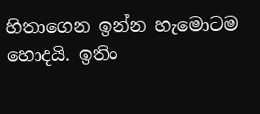හිතාගෙන ඉන්න හැමොටම හොදයි. ඉතිං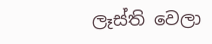ලෑස්ති වෙලා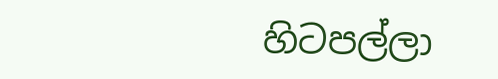හිටපල්ලා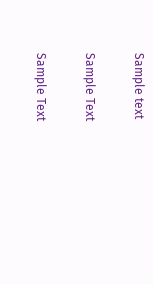Sample text

Sample Text

Sample Text